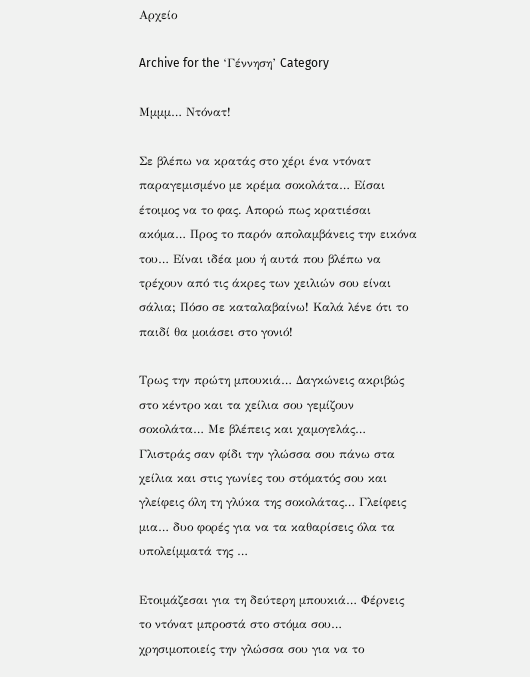Αρχείο

Archive for the ‘Γέννηση’ Category

Μμμμ… Ντόνατ!

Σε βλέπω να κρατάς στο χέρι ένα ντόνατ παραγεμισμένο με κρέμα σοκολάτα… Είσαι έτοιμος να το φας. Απορώ πως κρατιέσαι ακόμα… Προς το παρόν απολαμβάνεις την εικόνα του… Είναι ιδέα μου ή αυτά που βλέπω να τρέχουν από τις άκρες των χειλιών σου είναι σάλια; Πόσο σε καταλαβαίνω! Καλά λένε ότι το παιδί θα μοιάσει στο γονιό!

Τρως την πρώτη μπουκιά… Δαγκώνεις ακριβώς στο κέντρο και τα χείλια σου γεμίζουν σοκολάτα… Με βλέπεις και χαμογελάς… Γλιστράς σαν φίδι την γλώσσα σου πάνω στα χείλια και στις γωνίες του στόματός σου και γλείφεις όλη τη γλύκα της σοκολάτας… Γλείφεις μια… δυο φορές για να τα καθαρίσεις όλα τα υπολείμματά της …

Ετοιμάζεσαι για τη δεύτερη μπουκιά… Φέρνεις το ντόνατ μπροστά στο στόμα σου… χρησιμοποιείς την γλώσσα σου για να το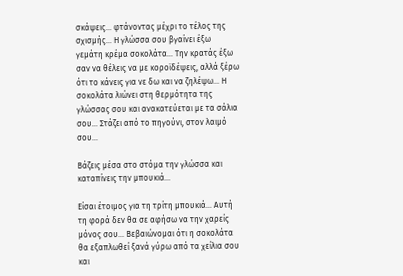σκάψεις… φτάνοντας μέχρι το τέλος της σχισμής… Η γλώσσα σου βγαίνει έξω γεμάτη κρέμα σοκολάτα… Την κρατάς έξω σαν να θέλεις να με κοροϊδέψεις, αλλά ξέρω ότι το κάνεις για νε δω και να ζηλέψω… Η σοκολάτα λιώνει στη θερμότητα της γλώσσας σου και ανακατεύεται με τα σάλια σου… Στάζει από το πηγούνι, στον λαιμό σου…

Βάζεις μέσα στο στόμα την γλώσσα και καταπίνεις την μπουκιά…

Είσαι έτοιμος για τη τρίτη μπουκιά… Αυτή τη φορά δεν θα σε αφήσω να την χαρείς μόνος σου… Βεβαιώνομαι ότι η σοκολάτα θα εξαπλωθεί ξανά γύρω από τα χείλια σου και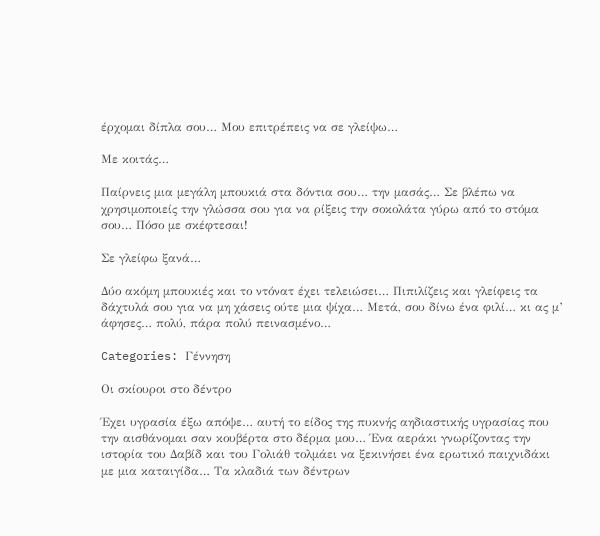έρχομαι δίπλα σου… Μου επιτρέπεις να σε γλείψω…

Με κοιτάς…

Παίρνεις μια μεγάλη μπουκιά στα δόντια σου… την μασάς… Σε βλέπω να χρησιμοποιείς την γλώσσα σου για να ρίξεις την σοκολάτα γύρω από το στόμα σου… Πόσο με σκέφτεσαι!

Σε γλείφω ξανά…

Δύο ακόμη μπουκιές και το ντόνατ έχει τελειώσει… Πιπιλίζεις και γλείφεις τα δάχτυλά σου για να μη χάσεις ούτε μια ψίχα… Μετά, σου δίνω ένα φιλί… κι ας μ’ άφησες… πολύ, πάρα πολύ πεινασμένο…

Categories: Γέννηση

Οι σκίουροι στο δέντρο

Έχει υγρασία έξω απόψε… αυτή το είδος της πυκνής αηδιαστικής υγρασίας που την αισθάνομαι σαν κουβέρτα στο δέρμα μου… Ένα αεράκι γνωρίζοντας την ιστορία του Δαβίδ και του Γολιάθ τολμάει να ξεκινήσει ένα ερωτικό παιχνιδάκι με μια καταιγίδα… Τα κλαδιά των δέντρων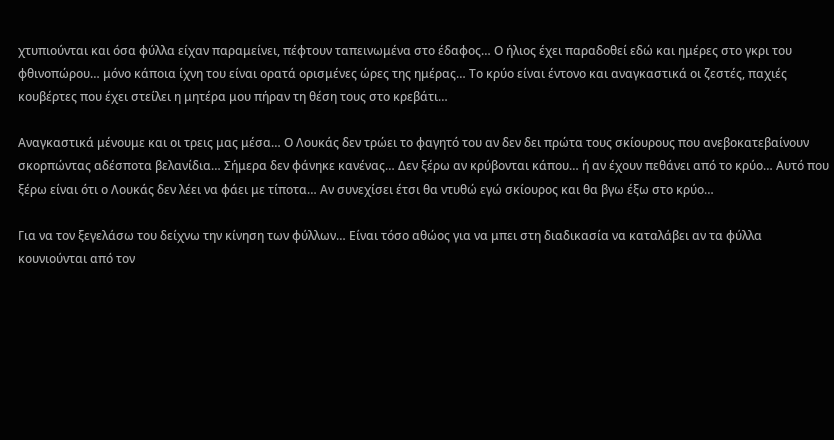χτυπιούνται και όσα φύλλα είχαν παραμείνει, πέφτουν ταπεινωμένα στο έδαφος… Ο ήλιος έχει παραδοθεί εδώ και ημέρες στο γκρι του φθινοπώρου… μόνο κάποια ίχνη του είναι ορατά ορισμένες ώρες της ημέρας… Το κρύο είναι έντονο και αναγκαστικά οι ζεστές, παχιές κουβέρτες που έχει στείλει η μητέρα μου πήραν τη θέση τους στο κρεβάτι…

Αναγκαστικά μένουμε και οι τρεις μας μέσα… Ο Λουκάς δεν τρώει το φαγητό του αν δεν δει πρώτα τους σκίουρους που ανεβοκατεβαίνουν σκορπώντας αδέσποτα βελανίδια… Σήμερα δεν φάνηκε κανένας… Δεν ξέρω αν κρύβονται κάπου… ή αν έχουν πεθάνει από το κρύο… Αυτό που ξέρω είναι ότι ο Λουκάς δεν λέει να φάει με τίποτα… Αν συνεχίσει έτσι θα ντυθώ εγώ σκίουρος και θα βγω έξω στο κρύο…

Για να τον ξεγελάσω του δείχνω την κίνηση των φύλλων… Είναι τόσο αθώος για να μπει στη διαδικασία να καταλάβει αν τα φύλλα κουνιούνται από τον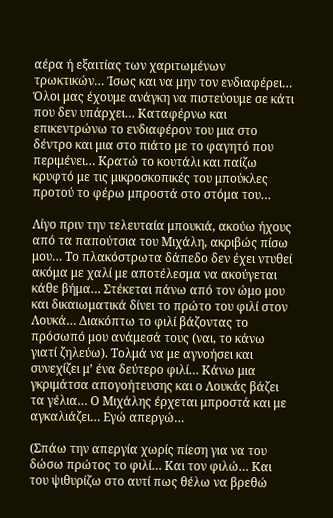αέρα ή εξαιτίας των χαριτωμένων τρωκτικών… Ίσως και να μην τον ενδιαφέρει… Όλοι μας έχουμε ανάγκη να πιστεύουμε σε κάτι που δεν υπάρχει… Καταφέρνω και επικεντρώνω το ενδιαφέρον του μια στο δέντρο και μια στο πιάτο με το φαγητό που περιμένει… Κρατώ το κουτάλι και παίζω κρυφτό με τις μικροσκοπικές του μπούκλες προτού το φέρω μπροστά στο στόμα του…

Λίγο πριν την τελευταία μπουκιά, ακούω ήχους από τα παπούτσια του Μιχάλη, ακριβώς πίσω μου… Το πλακόστρωτα δάπεδο δεν έχει ντυθεί ακόμα με χαλί με αποτέλεσμα να ακούγεται κάθε βήμα… Στέκεται πάνω από τον ώμο μου και δικαιωματικά δίνει το πρώτο του φιλί στον Λουκά… Διακόπτω το φιλί βάζοντας το πρόσωπό μου ανάμεσά τους (ναι, το κάνω γιατί ζηλεύω). Τολμά να με αγνοήσει και συνεχίζει μ’ ένα δεύτερο φιλί… Κάνω μια γκριμάτσα απογοήτευσης και ο Λουκάς βάζει τα γέλια… Ο Μιχάλης έρχεται μπροστά και με αγκαλιάζει… Εγώ απεργώ…

(Σπάω την απεργία χωρίς πίεση για να του δώσω πρώτος το φιλί… Και τον φιλώ… Και του ψιθυρίζω στο αυτί πως θέλω να βρεθώ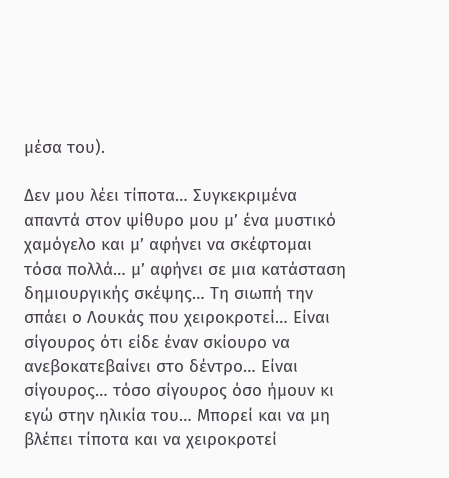μέσα του).

Δεν μου λέει τίποτα… Συγκεκριμένα απαντά στον ψίθυρο μου μ’ ένα μυστικό χαμόγελο και μ’ αφήνει να σκέφτομαι τόσα πολλά… μ’ αφήνει σε μια κατάσταση δημιουργικής σκέψης… Τη σιωπή την σπάει ο Λουκάς που χειροκροτεί… Είναι σίγουρος ότι είδε έναν σκίουρο να ανεβοκατεβαίνει στο δέντρο… Είναι σίγουρος… τόσο σίγουρος όσο ήμουν κι εγώ στην ηλικία του… Μπορεί και να μη βλέπει τίποτα και να χειροκροτεί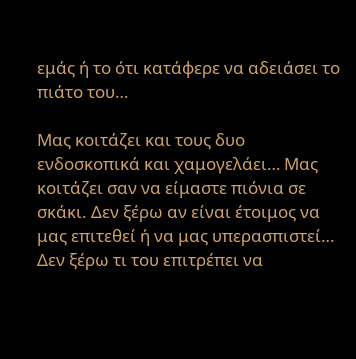εμάς ή το ότι κατάφερε να αδειάσει το πιάτο του…

Μας κοιτάζει και τους δυο ενδοσκοπικά και χαμογελάει… Μας κοιτάζει σαν να είμαστε πιόνια σε σκάκι. Δεν ξέρω αν είναι έτοιμος να μας επιτεθεί ή να μας υπερασπιστεί… Δεν ξέρω τι του επιτρέπει να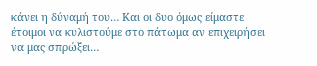κάνει η δύναμή του… Και οι δυο όμως είμαστε έτοιμοι να κυλιστούμε στο πάτωμα αν επιχειρήσει να μας σπρώξει…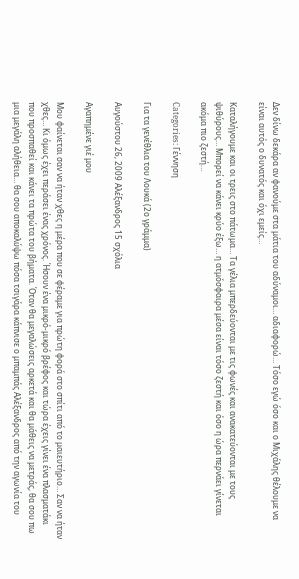Δεν δίνω δεκάρα αν φανούμε στα μάτια του αδύναμοι… αδιαφορώ… Τόσο εγώ όσο και ο Μιχάλης θέλουμε να είναι αυτός ο δυνατός και όχι εμείς…

Καταλήγουμε και οι τρεις στο πάτωμα… Τα γέλια μπερδεύονται με τις φωνές και ανακατεύονται με τους ψιθύρους… Μπορεί να κάνει κρύο έξω… η ατμόσφαιρα μέσα είναι τόσο ζεστή και όσο η ώρα περνάει γίνεται ακόμα πιο ζεστή…

Categories: Γέννηση

Για τα γενέθλια του Λουκά (2ο γράμμα)

Αυγούστου 26, 2009 Αλέξανδρος 15 σχόλια

Αγαπημένε γιέ μου

Μου φαίνεται σαν να ήταν χθες η μέρα που σε φέραμε για πρώτη φορά στο σπίτι από το μαιευτήριο… Σαν να ήταν χθες… Κι όμως έχει περάσει ένας χρόνος. Ήσουν ένα μικρό-μικρό βρέφος και τώρα έχεις γίνει ένα πλασματάκι που προσπαθεί και κάνει τα πρώτα του βήματα. Όταν θα μεγαλώσεις αρκετά και θα μάθεις να μετράς, θα σου πω μια μεγάλη αλήθεια… θα σου αποκαλύψω πόσα τσιγάρα κάπνισε ο μπαμπάς Αλέξανδρος από την αγωνία του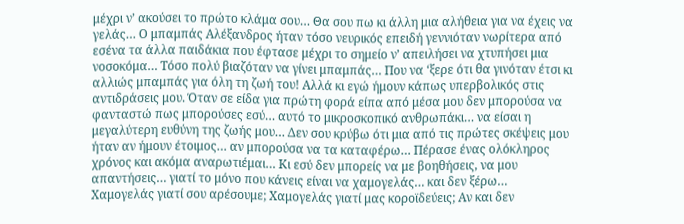μέχρι ν’ ακούσει το πρώτο κλάμα σου… Θα σου πω κι άλλη μια αλήθεια για να έχεις να γελάς… Ο μπαμπάς Αλέξανδρος ήταν τόσο νευρικός επειδή γεννιόταν νωρίτερα από εσένα τα άλλα παιδάκια που έφτασε μέχρι το σημείο ν’ απειλήσει να χτυπήσει μια νοσοκόμα… Τόσο πολύ βιαζόταν να γίνει μπαμπάς… Που να ‘ξερε ότι θα γινόταν έτσι κι αλλιώς μπαμπάς για όλη τη ζωή του! Αλλά κι εγώ ήμουν κάπως υπερβολικός στις αντιδράσεις μου. Όταν σε είδα για πρώτη φορά είπα από μέσα μου δεν μπορούσα να φανταστώ πως μπορούσες εσύ… αυτό το μικροσκοπικό ανθρωπάκι… να είσαι η μεγαλύτερη ευθύνη της ζωής μου… Δεν σου κρύβω ότι μια από τις πρώτες σκέψεις μου ήταν αν ήμουν έτοιμος… αν μπορούσα να τα καταφέρω… Πέρασε ένας ολόκληρος χρόνος και ακόμα αναρωτιέμαι… Κι εσύ δεν μπορείς να με βοηθήσεις, να μου απαντήσεις… γιατί το μόνο που κάνεις είναι να χαμογελάς… και δεν ξέρω… Χαμογελάς γιατί σου αρέσουμε; Χαμογελάς γιατί μας κοροϊδεύεις; Αν και δεν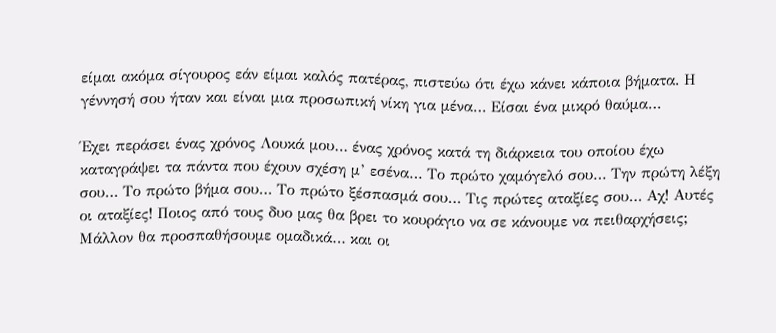είμαι ακόμα σίγουρος εάν είμαι καλός πατέρας, πιστεύω ότι έχω κάνει κάποια βήματα. Η γέννησή σου ήταν και είναι μια προσωπική νίκη για μένα… Είσαι ένα μικρό θαύμα…

Έχει περάσει ένας χρόνος Λουκά μου… ένας χρόνος κατά τη διάρκεια του οποίου έχω καταγράψει τα πάντα που έχουν σχέση μ’ εσένα… Το πρώτο χαμόγελό σου… Την πρώτη λέξη σου… Το πρώτο βήμα σου… Το πρώτο ξέσπασμά σου… Τις πρώτες αταξίες σου… Αχ! Αυτές οι αταξίες! Ποιος από τους δυο μας θα βρει το κουράγιο να σε κάνουμε να πειθαρχήσεις; Μάλλον θα προσπαθήσουμε ομαδικά… και οι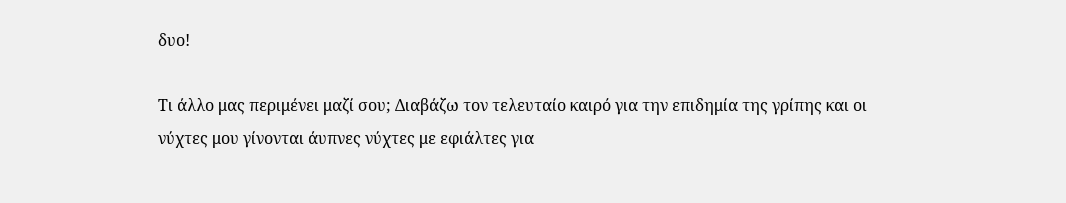δυο!

Τι άλλο μας περιμένει μαζί σου; Διαβάζω τον τελευταίο καιρό για την επιδημία της γρίπης και οι νύχτες μου γίνονται άυπνες νύχτες με εφιάλτες για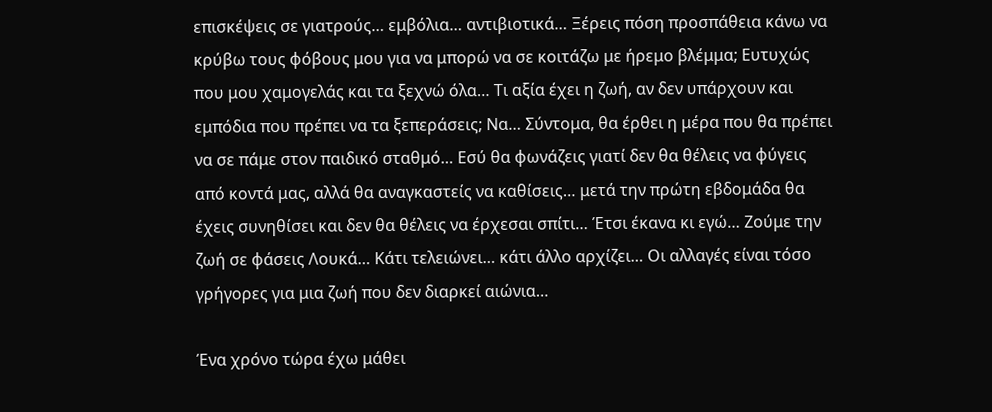επισκέψεις σε γιατρούς… εμβόλια… αντιβιοτικά… Ξέρεις πόση προσπάθεια κάνω να κρύβω τους φόβους μου για να μπορώ να σε κοιτάζω με ήρεμο βλέμμα; Ευτυχώς που μου χαμογελάς και τα ξεχνώ όλα… Τι αξία έχει η ζωή, αν δεν υπάρχουν και εμπόδια που πρέπει να τα ξεπεράσεις; Να… Σύντομα, θα έρθει η μέρα που θα πρέπει να σε πάμε στον παιδικό σταθμό… Εσύ θα φωνάζεις γιατί δεν θα θέλεις να φύγεις από κοντά μας, αλλά θα αναγκαστείς να καθίσεις… μετά την πρώτη εβδομάδα θα έχεις συνηθίσει και δεν θα θέλεις να έρχεσαι σπίτι… Έτσι έκανα κι εγώ… Ζούμε την ζωή σε φάσεις Λουκά… Κάτι τελειώνει… κάτι άλλο αρχίζει… Οι αλλαγές είναι τόσο γρήγορες για μια ζωή που δεν διαρκεί αιώνια…

Ένα χρόνο τώρα έχω μάθει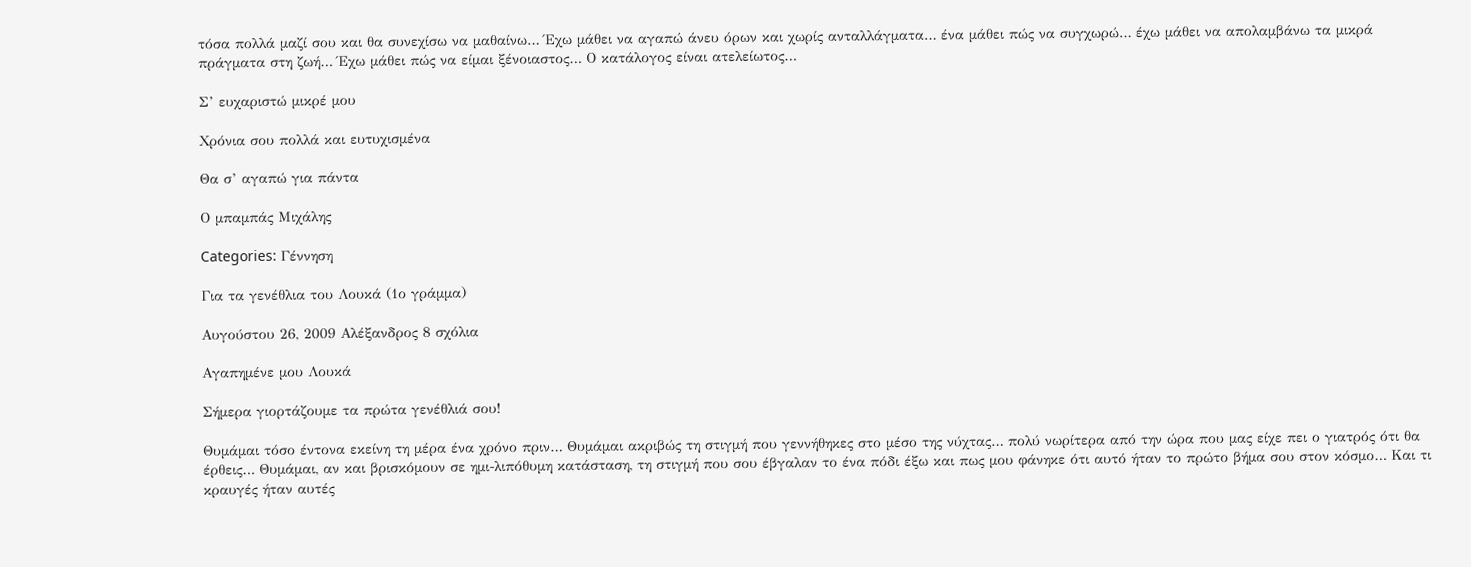τόσα πολλά μαζί σου και θα συνεχίσω να μαθαίνω… Έχω μάθει να αγαπώ άνευ όρων και χωρίς ανταλλάγματα… ένα μάθει πώς να συγχωρώ… έχω μάθει να απολαμβάνω τα μικρά πράγματα στη ζωή… Έχω μάθει πώς να είμαι ξένοιαστος… Ο κατάλογος είναι ατελείωτος…

Σ’ ευχαριστώ μικρέ μου

Χρόνια σου πολλά και ευτυχισμένα

Θα σ’ αγαπώ για πάντα

Ο μπαμπάς Μιχάλης

Categories: Γέννηση

Για τα γενέθλια του Λουκά (1ο γράμμα)

Αυγούστου 26, 2009 Αλέξανδρος 8 σχόλια

Αγαπημένε μου Λουκά

Σήμερα γιορτάζουμε τα πρώτα γενέθλιά σου!

Θυμάμαι τόσο έντονα εκείνη τη μέρα ένα χρόνο πριν… Θυμάμαι ακριβώς τη στιγμή που γεννήθηκες στο μέσο της νύχτας… πολύ νωρίτερα από την ώρα που μας είχε πει ο γιατρός ότι θα έρθεις… Θυμάμαι, αν και βρισκόμουν σε ημι-λιπόθυμη κατάσταση, τη στιγμή που σου έβγαλαν το ένα πόδι έξω και πως μου φάνηκε ότι αυτό ήταν το πρώτο βήμα σου στον κόσμο… Και τι κραυγές ήταν αυτές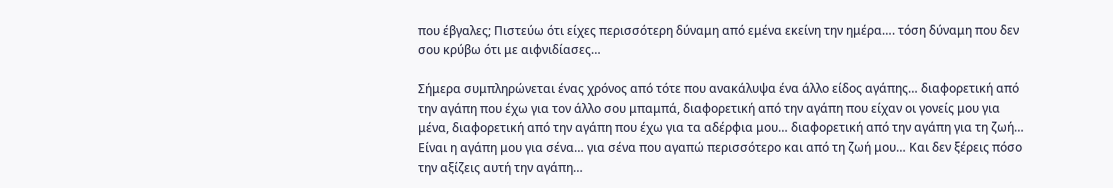που έβγαλες; Πιστεύω ότι είχες περισσότερη δύναμη από εμένα εκείνη την ημέρα…. τόση δύναμη που δεν σου κρύβω ότι με αιφνιδίασες…

Σήμερα συμπληρώνεται ένας χρόνος από τότε που ανακάλυψα ένα άλλο είδος αγάπης… διαφορετική από την αγάπη που έχω για τον άλλο σου μπαμπά, διαφορετική από την αγάπη που είχαν οι γονείς μου για μένα, διαφορετική από την αγάπη που έχω για τα αδέρφια μου… διαφορετική από την αγάπη για τη ζωή… Είναι η αγάπη μου για σένα… για σένα που αγαπώ περισσότερο και από τη ζωή μου… Και δεν ξέρεις πόσο την αξίζεις αυτή την αγάπη…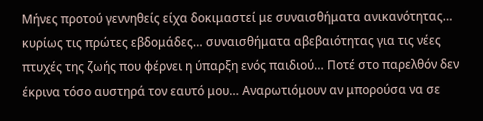Μήνες προτού γεννηθείς είχα δοκιμαστεί με συναισθήματα ανικανότητας… κυρίως τις πρώτες εβδομάδες… συναισθήματα αβεβαιότητας για τις νέες πτυχές της ζωής που φέρνει η ύπαρξη ενός παιδιού… Ποτέ στο παρελθόν δεν έκρινα τόσο αυστηρά τον εαυτό μου… Αναρωτιόμουν αν μπορούσα να σε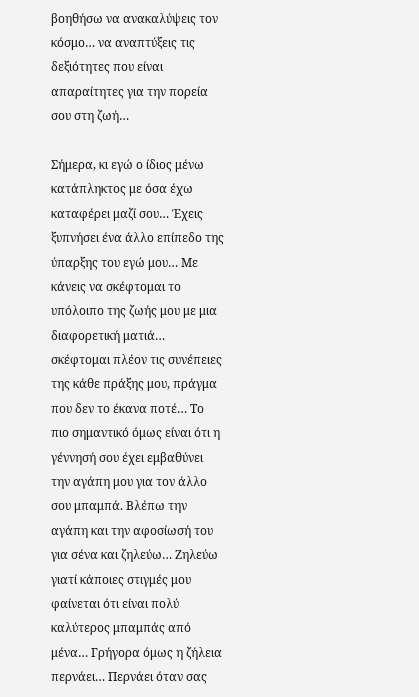βοηθήσω να ανακαλύψεις τον κόσμο… να αναπτύξεις τις δεξιότητες που είναι απαραίτητες για την πορεία σου στη ζωή…

Σήμερα, κι εγώ ο ίδιος μένω κατάπληκτος με όσα έχω καταφέρει μαζί σου… Έχεις ξυπνήσει ένα άλλο επίπεδο της ύπαρξης του εγώ μου… Με κάνεις να σκέφτομαι το υπόλοιπο της ζωής μου με μια διαφορετική ματιά… σκέφτομαι πλέον τις συνέπειες της κάθε πράξης μου, πράγμα που δεν το έκανα ποτέ… Το πιο σημαντικό όμως είναι ότι η γέννησή σου έχει εμβαθύνει την αγάπη μου για τον άλλο σου μπαμπά. Βλέπω την αγάπη και την αφοσίωσή του για σένα και ζηλεύω… Ζηλεύω γιατί κάποιες στιγμές μου φαίνεται ότι είναι πολύ καλύτερος μπαμπάς από μένα… Γρήγορα όμως η ζήλεια περνάει… Περνάει όταν σας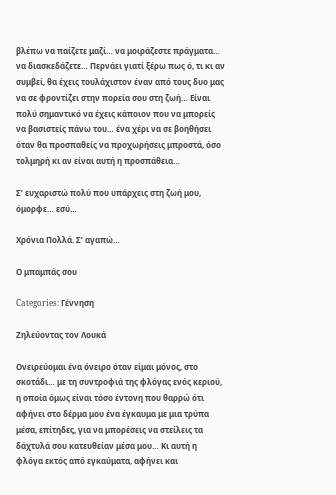βλέπω να παίζετε μαζί… να μοιράζεστε πράγματα… να διασκεδάζετε… Περνάει γιατί ξέρω πως ό, τι κι αν συμβεί, θα έχεις τουλάχιστον έναν από τους δυο μας να σε φροντίζει στην πορεία σου στη ζωή… Είναι πολύ σημαντικό να έχεις κάποιον που να μπορείς να βασιστείς πάνω του… ένα χέρι να σε βοηθήσει όταν θα προσπαθείς να προχωρήσεις μπροστά, όσο τολμηρή κι αν είναι αυτή η προσπάθεια…

Σ’ ευχαριστώ πολύ που υπάρχεις στη ζωή μου, όμορφε… εσύ…

Χρόνια Πολλά. Σ’ αγαπώ…

Ο μπαμπάς σου

Categories: Γέννηση

Ζηλεύοντας τον Λουκά

Ονειρεύομαι ένα όνειρο όταν είμαι μόνος, στο σκοτάδι… με τη συντροφιά της φλόγας ενός κεριού, η οποία όμως είναι τόσο έντονη που θαρρώ ότι αφήνει στο δέρμα μου ένα έγκαυμα με μια τρύπα μέσα, επίτηδες, για να μπορέσεις να στείλεις τα δάχτυλά σου κατευθείαν μέσα μου… Κι αυτή η φλόγα εκτός από εγκαύματα, αφήνει και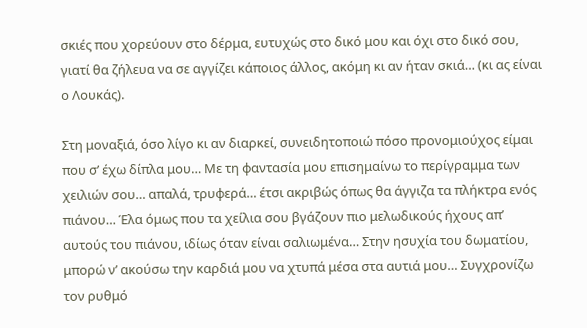σκιές που χορεύουν στο δέρμα, ευτυχώς στο δικό μου και όχι στο δικό σου, γιατί θα ζήλευα να σε αγγίζει κάποιος άλλος, ακόμη κι αν ήταν σκιά… (κι ας είναι ο Λουκάς).

Στη μοναξιά, όσο λίγο κι αν διαρκεί, συνειδητοποιώ πόσο προνομιούχος είμαι που σ’ έχω δίπλα μου… Με τη φαντασία μου επισημαίνω το περίγραμμα των χειλιών σου… απαλά, τρυφερά… έτσι ακριβώς όπως θα άγγιζα τα πλήκτρα ενός πιάνου… Έλα όμως που τα χείλια σου βγάζουν πιο μελωδικούς ήχους απ’ αυτούς του πιάνου, ιδίως όταν είναι σαλιωμένα… Στην ησυχία του δωματίου, μπορώ ν’ ακούσω την καρδιά μου να χτυπά μέσα στα αυτιά μου… Συγχρονίζω τον ρυθμό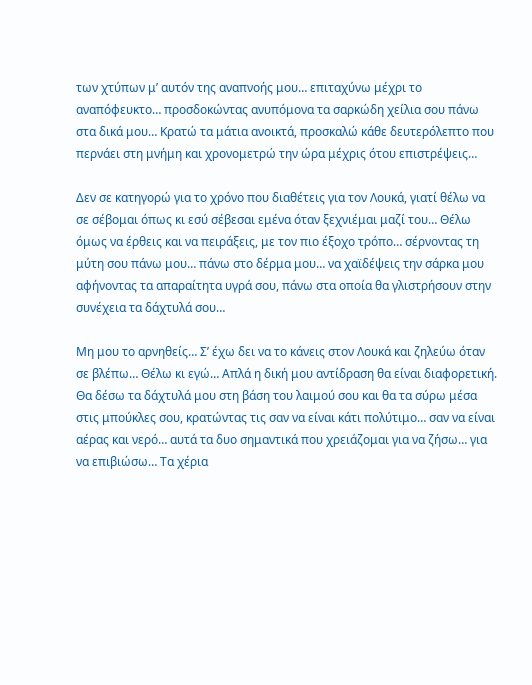των χτύπων μ’ αυτόν της αναπνοής μου… επιταχύνω μέχρι το αναπόφευκτο… προσδοκώντας ανυπόμονα τα σαρκώδη χείλια σου πάνω στα δικά μου… Κρατώ τα μάτια ανοικτά, προσκαλώ κάθε δευτερόλεπτο που περνάει στη μνήμη και χρονομετρώ την ώρα μέχρις ότου επιστρέψεις…

Δεν σε κατηγορώ για το χρόνο που διαθέτεις για τον Λουκά, γιατί θέλω να σε σέβομαι όπως κι εσύ σέβεσαι εμένα όταν ξεχνιέμαι μαζί του… Θέλω όμως να έρθεις και να πειράξεις, με τον πιο έξοχο τρόπο… σέρνοντας τη μύτη σου πάνω μου… πάνω στο δέρμα μου… να χαϊδέψεις την σάρκα μου αφήνοντας τα απαραίτητα υγρά σου, πάνω στα οποία θα γλιστρήσουν στην συνέχεια τα δάχτυλά σου…

Μη μου το αρνηθείς… Σ’ έχω δει να το κάνεις στον Λουκά και ζηλεύω όταν σε βλέπω… Θέλω κι εγώ… Απλά η δική μου αντίδραση θα είναι διαφορετική. Θα δέσω τα δάχτυλά μου στη βάση του λαιμού σου και θα τα σύρω μέσα στις μπούκλες σου, κρατώντας τις σαν να είναι κάτι πολύτιμο… σαν να είναι αέρας και νερό… αυτά τα δυο σημαντικά που χρειάζομαι για να ζήσω… για να επιβιώσω… Τα χέρια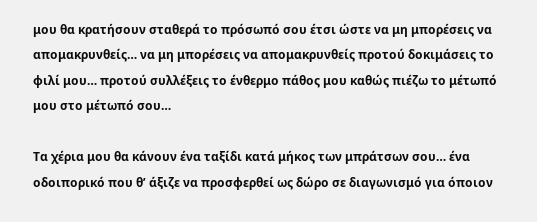μου θα κρατήσουν σταθερά το πρόσωπό σου έτσι ώστε να μη μπορέσεις να απομακρυνθείς… να μη μπορέσεις να απομακρυνθείς προτού δοκιμάσεις το φιλί μου… προτού συλλέξεις το ένθερμο πάθος μου καθώς πιέζω το μέτωπό μου στο μέτωπό σου…

Τα χέρια μου θα κάνουν ένα ταξίδι κατά μήκος των μπράτσων σου… ένα οδοιπορικό που θ’ άξιζε να προσφερθεί ως δώρο σε διαγωνισμό για όποιον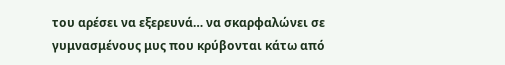του αρέσει να εξερευνά… να σκαρφαλώνει σε γυμνασμένους μυς που κρύβονται κάτω από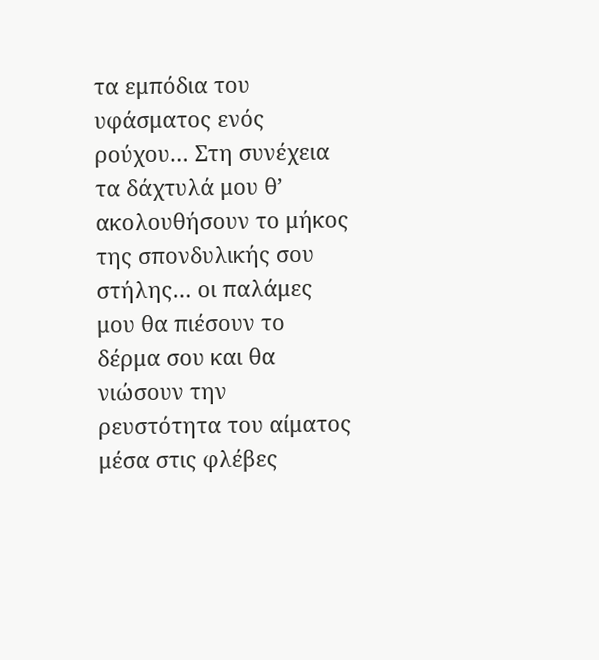τα εμπόδια του υφάσματος ενός ρούχου… Στη συνέχεια τα δάχτυλά μου θ’ ακολουθήσουν το μήκος της σπονδυλικής σου στήλης… οι παλάμες μου θα πιέσουν το δέρμα σου και θα νιώσουν την ρευστότητα του αίματος μέσα στις φλέβες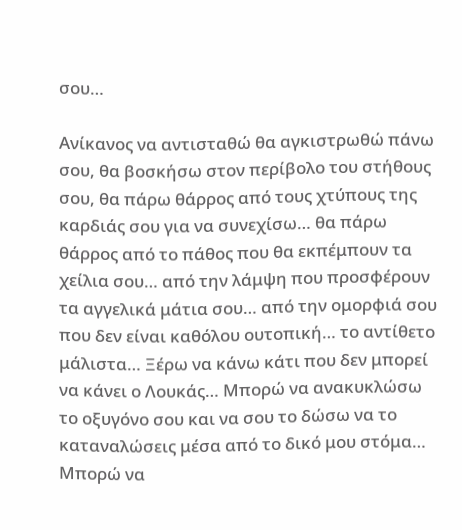σου…

Ανίκανος να αντισταθώ θα αγκιστρωθώ πάνω σου, θα βοσκήσω στον περίβολο του στήθους σου, θα πάρω θάρρος από τους χτύπους της καρδιάς σου για να συνεχίσω… θα πάρω θάρρος από το πάθος που θα εκπέμπουν τα χείλια σου… από την λάμψη που προσφέρουν τα αγγελικά μάτια σου… από την ομορφιά σου που δεν είναι καθόλου ουτοπική… το αντίθετο μάλιστα… Ξέρω να κάνω κάτι που δεν μπορεί να κάνει ο Λουκάς… Μπορώ να ανακυκλώσω το οξυγόνο σου και να σου το δώσω να το καταναλώσεις μέσα από το δικό μου στόμα… Μπορώ να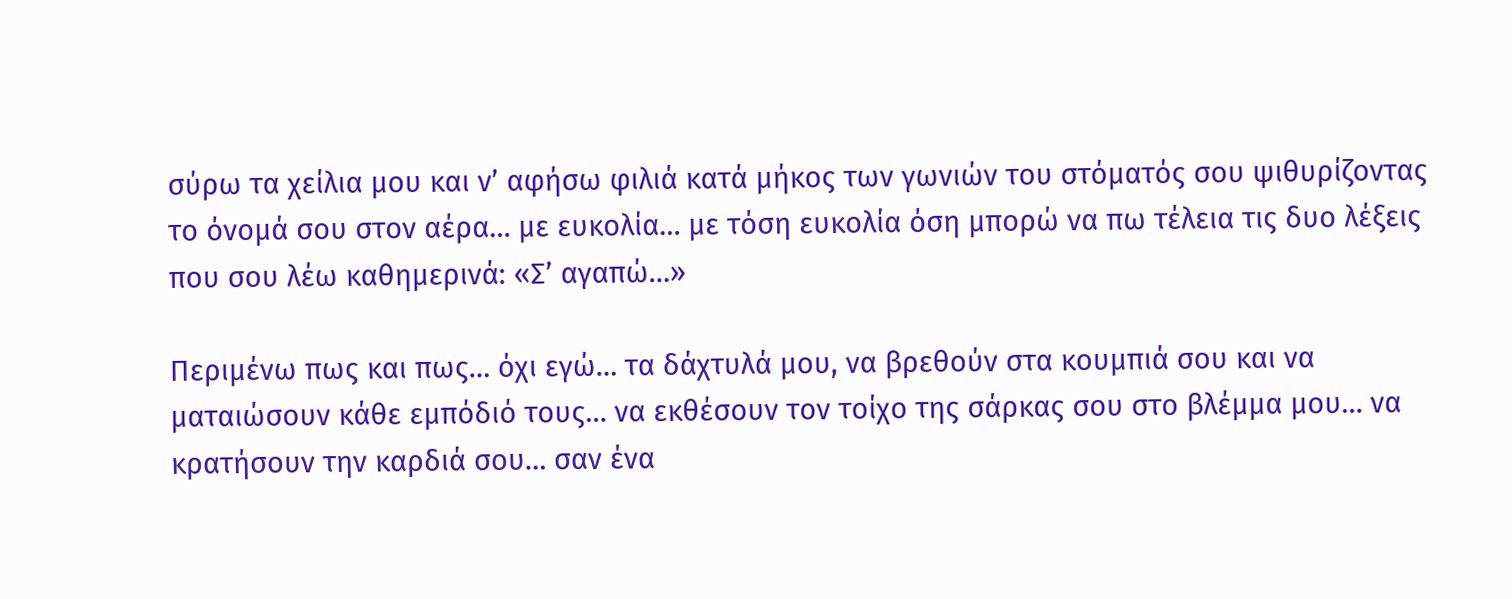σύρω τα χείλια μου και ν’ αφήσω φιλιά κατά μήκος των γωνιών του στόματός σου ψιθυρίζοντας το όνομά σου στον αέρα… με ευκολία… με τόση ευκολία όση μπορώ να πω τέλεια τις δυο λέξεις που σου λέω καθημερινά: «Σ’ αγαπώ…»

Περιμένω πως και πως… όχι εγώ… τα δάχτυλά μου, να βρεθούν στα κουμπιά σου και να ματαιώσουν κάθε εμπόδιό τους… να εκθέσουν τον τοίχο της σάρκας σου στο βλέμμα μου… να κρατήσουν την καρδιά σου… σαν ένα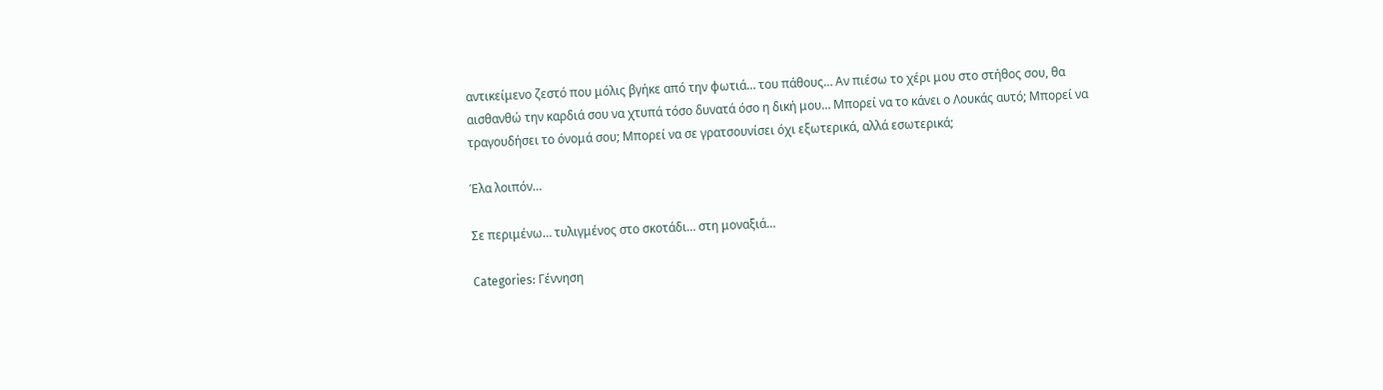αντικείμενο ζεστό που μόλις βγήκε από την φωτιά… του πάθους… Αν πιέσω το χέρι μου στο στήθος σου, θα αισθανθώ την καρδιά σου να χτυπά τόσο δυνατά όσο η δική μου… Μπορεί να το κάνει ο Λουκάς αυτό; Μπορεί να τραγουδήσει το όνομά σου; Μπορεί να σε γρατσουνίσει όχι εξωτερικά, αλλά εσωτερικά;

Έλα λοιπόν…

Σε περιμένω… τυλιγμένος στο σκοτάδι… στη μοναξιά…

Categories: Γέννηση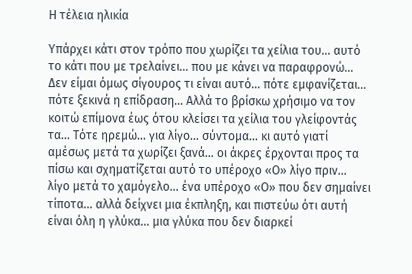Η τέλεια ηλικία

Υπάρχει κάτι στον τρόπο που χωρίζει τα χείλια του… αυτό το κάτι που με τρελαίνει… που με κάνει να παραφρονώ… Δεν είμαι όμως σίγουρος τι είναι αυτό… πότε εμφανίζεται… πότε ξεκινά η επίδραση… Αλλά το βρίσκω χρήσιμο να τον κοιτώ επίμονα έως ότου κλείσει τα χείλια του γλείφοντάς τα… Τότε ηρεμώ… για λίγο… σύντομα… κι αυτό γιατί αμέσως μετά τα χωρίζει ξανά… οι άκρες έρχονται προς τα πίσω και σχηματίζεται αυτό το υπέροχο «Ο» λίγο πριν… λίγο μετά το χαμόγελο… ένα υπέροχο «Ο» που δεν σημαίνει τίποτα… αλλά δείχνει μια έκπληξη, και πιστεύω ότι αυτή είναι όλη η γλύκα… μια γλύκα που δεν διαρκεί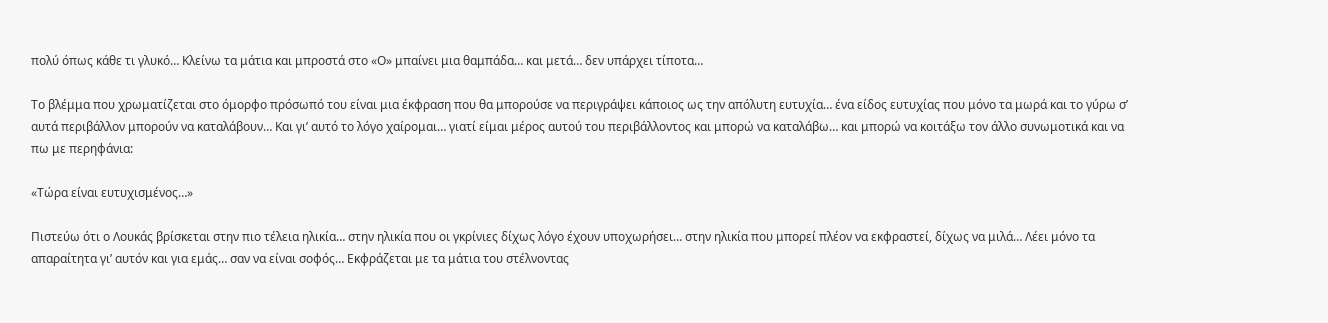πολύ όπως κάθε τι γλυκό… Κλείνω τα μάτια και μπροστά στο «Ο» μπαίνει μια θαμπάδα… και μετά… δεν υπάρχει τίποτα…

Το βλέμμα που χρωματίζεται στο όμορφο πρόσωπό του είναι μια έκφραση που θα μπορούσε να περιγράψει κάποιος ως την απόλυτη ευτυχία… ένα είδος ευτυχίας που μόνο τα μωρά και το γύρω σ’ αυτά περιβάλλον μπορούν να καταλάβουν… Και γι’ αυτό το λόγο χαίρομαι… γιατί είμαι μέρος αυτού του περιβάλλοντος και μπορώ να καταλάβω… και μπορώ να κοιτάξω τον άλλο συνωμοτικά και να πω με περηφάνια:

«Τώρα είναι ευτυχισμένος…»

Πιστεύω ότι ο Λουκάς βρίσκεται στην πιο τέλεια ηλικία… στην ηλικία που οι γκρίνιες δίχως λόγο έχουν υποχωρήσει… στην ηλικία που μπορεί πλέον να εκφραστεί, δίχως να μιλά… Λέει μόνο τα απαραίτητα γι’ αυτόν και για εμάς… σαν να είναι σοφός… Εκφράζεται με τα μάτια του στέλνοντας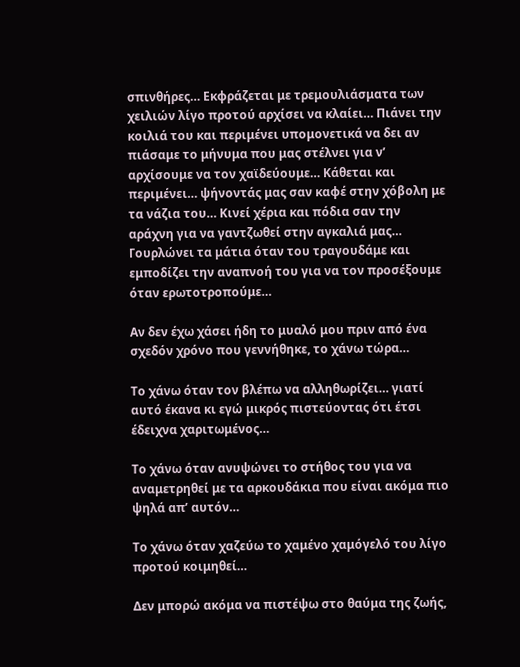σπινθήρες… Εκφράζεται με τρεμουλιάσματα των χειλιών λίγο προτού αρχίσει να κλαίει… Πιάνει την κοιλιά του και περιμένει υπομονετικά να δει αν πιάσαμε το μήνυμα που μας στέλνει για ν’ αρχίσουμε να τον χαϊδεύουμε… Κάθεται και περιμένει… ψήνοντάς μας σαν καφέ στην χόβολη με τα νάζια του… Κινεί χέρια και πόδια σαν την αράχνη για να γαντζωθεί στην αγκαλιά μας… Γουρλώνει τα μάτια όταν του τραγουδάμε και εμποδίζει την αναπνοή του για να τον προσέξουμε όταν ερωτοτροπούμε…

Αν δεν έχω χάσει ήδη το μυαλό μου πριν από ένα σχεδόν χρόνο που γεννήθηκε, το χάνω τώρα…

Το χάνω όταν τον βλέπω να αλληθωρίζει… γιατί αυτό έκανα κι εγώ μικρός πιστεύοντας ότι έτσι έδειχνα χαριτωμένος…

Το χάνω όταν ανυψώνει το στήθος του για να αναμετρηθεί με τα αρκουδάκια που είναι ακόμα πιο ψηλά απ’ αυτόν…

Το χάνω όταν χαζεύω το χαμένο χαμόγελό του λίγο προτού κοιμηθεί…

Δεν μπορώ ακόμα να πιστέψω στο θαύμα της ζωής,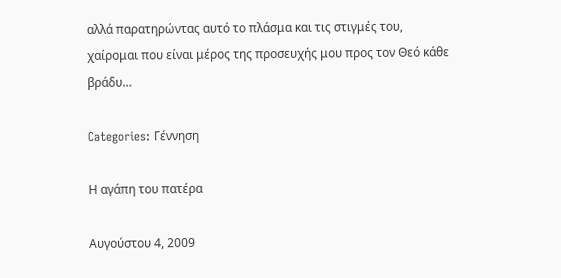αλλά παρατηρώντας αυτό το πλάσμα και τις στιγμές του, χαίρομαι που είναι μέρος της προσευχής μου προς τον Θεό κάθε βράδυ…

Categories: Γέννηση

Η αγάπη του πατέρα

Αυγούστου 4, 2009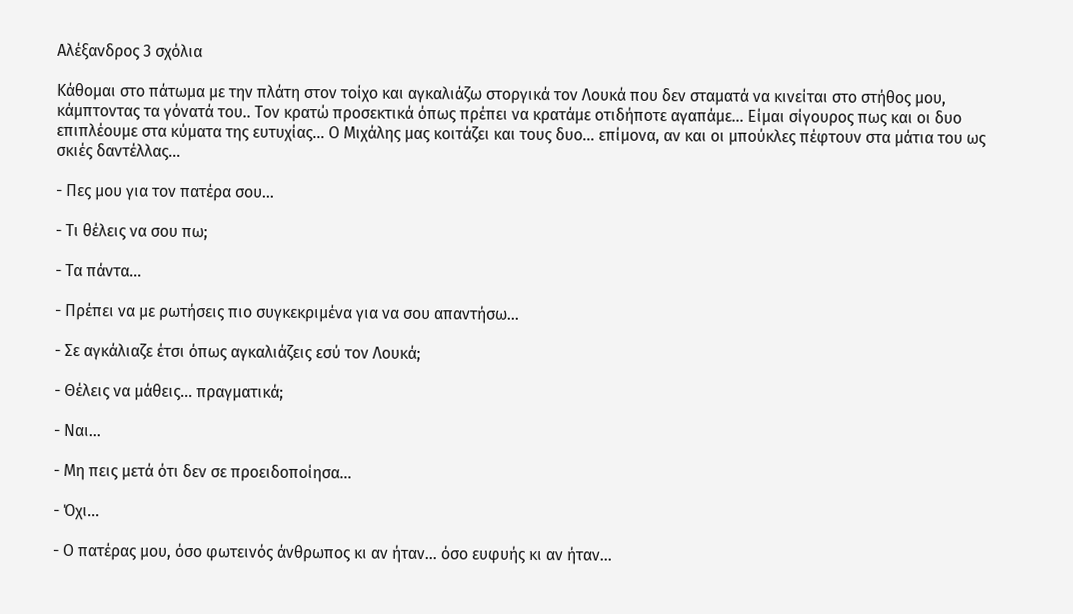Αλέξανδρος 3 σχόλια

Κάθομαι στο πάτωμα με την πλάτη στον τοίχο και αγκαλιάζω στοργικά τον Λουκά που δεν σταματά να κινείται στο στήθος μου, κάμπτοντας τα γόνατά του.. Τον κρατώ προσεκτικά όπως πρέπει να κρατάμε οτιδήποτε αγαπάμε… Είμαι σίγουρος πως και οι δυο επιπλέουμε στα κύματα της ευτυχίας… Ο Μιχάλης μας κοιτάζει και τους δυο… επίμονα, αν και οι μπούκλες πέφτουν στα μάτια του ως σκιές δαντέλλας…

- Πες μου για τον πατέρα σου…

- Τι θέλεις να σου πω;

- Τα πάντα…

- Πρέπει να με ρωτήσεις πιο συγκεκριμένα για να σου απαντήσω…

- Σε αγκάλιαζε έτσι όπως αγκαλιάζεις εσύ τον Λουκά;

- Θέλεις να μάθεις… πραγματικά;

- Ναι…

- Μη πεις μετά ότι δεν σε προειδοποίησα…

- Όχι…

- Ο πατέρας μου, όσο φωτεινός άνθρωπος κι αν ήταν… όσο ευφυής κι αν ήταν…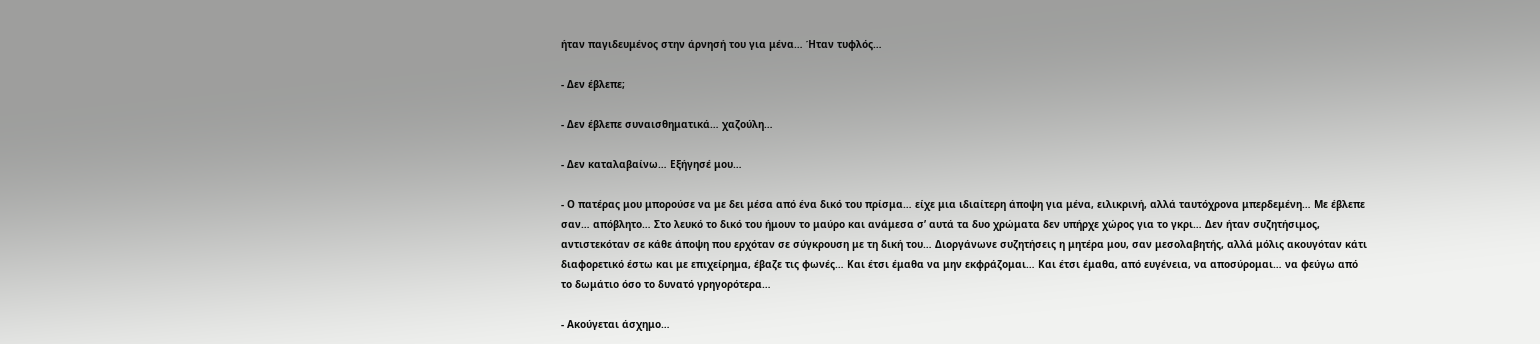ήταν παγιδευμένος στην άρνησή του για μένα… Ήταν τυφλός…

- Δεν έβλεπε;

- Δεν έβλεπε συναισθηματικά… χαζούλη…

- Δεν καταλαβαίνω… Εξήγησέ μου…

- Ο πατέρας μου μπορούσε να με δει μέσα από ένα δικό του πρίσμα… είχε μια ιδιαίτερη άποψη για μένα, ειλικρινή, αλλά ταυτόχρονα μπερδεμένη… Με έβλεπε σαν… απόβλητο… Στο λευκό το δικό του ήμουν το μαύρο και ανάμεσα σ’ αυτά τα δυο χρώματα δεν υπήρχε χώρος για το γκρι… Δεν ήταν συζητήσιμος, αντιστεκόταν σε κάθε άποψη που ερχόταν σε σύγκρουση με τη δική του… Διοργάνωνε συζητήσεις η μητέρα μου, σαν μεσολαβητής, αλλά μόλις ακουγόταν κάτι διαφορετικό έστω και με επιχείρημα, έβαζε τις φωνές… Και έτσι έμαθα να μην εκφράζομαι… Και έτσι έμαθα, από ευγένεια, να αποσύρομαι… να φεύγω από το δωμάτιο όσο το δυνατό γρηγορότερα…

- Ακούγεται άσχημο…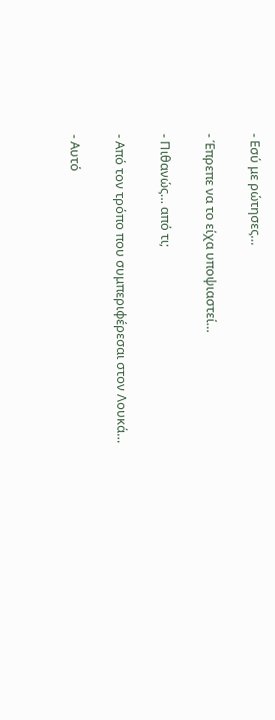- Εσύ με ρώτησες…

- Έπρεπε να το είχα υποψιαστεί…

- Πιθανώς… από τι;

- Από τον τρόπο που συμπεριφέρεσαι στον Λουκά…

- Αυτό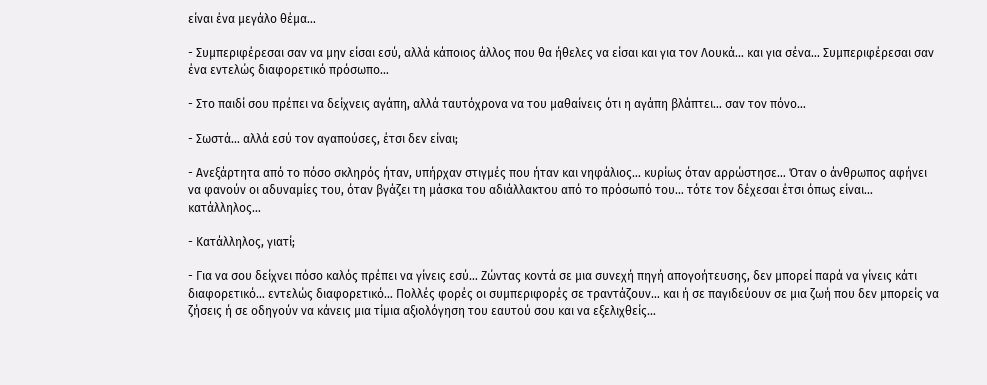είναι ένα μεγάλο θέμα…

- Συμπεριφέρεσαι σαν να μην είσαι εσύ, αλλά κάποιος άλλος που θα ήθελες να είσαι και για τον Λουκά… και για σένα… Συμπεριφέρεσαι σαν ένα εντελώς διαφορετικό πρόσωπο…

- Στο παιδί σου πρέπει να δείχνεις αγάπη, αλλά ταυτόχρονα να του μαθαίνεις ότι η αγάπη βλάπτει… σαν τον πόνο…

- Σωστά… αλλά εσύ τον αγαπούσες, έτσι δεν είναι;

- Ανεξάρτητα από το πόσο σκληρός ήταν, υπήρχαν στιγμές που ήταν και νηφάλιος… κυρίως όταν αρρώστησε… Όταν ο άνθρωπος αφήνει να φανούν οι αδυναμίες του, όταν βγάζει τη μάσκα του αδιάλλακτου από το πρόσωπό του… τότε τον δέχεσαι έτσι όπως είναι… κατάλληλος…

- Κατάλληλος, γιατί;

- Για να σου δείχνει πόσο καλός πρέπει να γίνεις εσύ… Ζώντας κοντά σε μια συνεχή πηγή απογοήτευσης, δεν μπορεί παρά να γίνεις κάτι διαφορετικό… εντελώς διαφορετικό… Πολλές φορές οι συμπεριφορές σε τραντάζουν… και ή σε παγιδεύουν σε μια ζωή που δεν μπορείς να ζήσεις ή σε οδηγούν να κάνεις μια τίμια αξιολόγηση του εαυτού σου και να εξελιχθείς…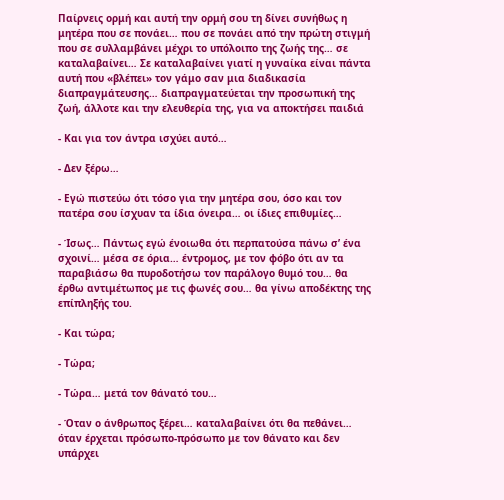Παίρνεις ορμή και αυτή την ορμή σου τη δίνει συνήθως η μητέρα που σε πονάει… που σε πονάει από την πρώτη στιγμή που σε συλλαμβάνει μέχρι το υπόλοιπο της ζωής της… σε καταλαβαίνει… Σε καταλαβαίνει γιατί η γυναίκα είναι πάντα αυτή που «βλέπει» τον γάμο σαν μια διαδικασία διαπραγμάτευσης… διαπραγματεύεται την προσωπική της ζωή, άλλοτε και την ελευθερία της, για να αποκτήσει παιδιά

- Και για τον άντρα ισχύει αυτό…

- Δεν ξέρω…

- Εγώ πιστεύω ότι τόσο για την μητέρα σου, όσο και τον πατέρα σου ίσχυαν τα ίδια όνειρα… οι ίδιες επιθυμίες…

- Ίσως… Πάντως εγώ ένοιωθα ότι περπατούσα πάνω σ’ ένα σχοινί… μέσα σε όρια… έντρομος, με τον φόβο ότι αν τα παραβιάσω θα πυροδοτήσω τον παράλογο θυμό του… θα έρθω αντιμέτωπος με τις φωνές σου… θα γίνω αποδέκτης της επίπληξής του.

- Και τώρα;

- Τώρα;

- Τώρα… μετά τον θάνατό του…

- Όταν ο άνθρωπος ξέρει… καταλαβαίνει ότι θα πεθάνει… όταν έρχεται πρόσωπο-πρόσωπο με τον θάνατο και δεν υπάρχει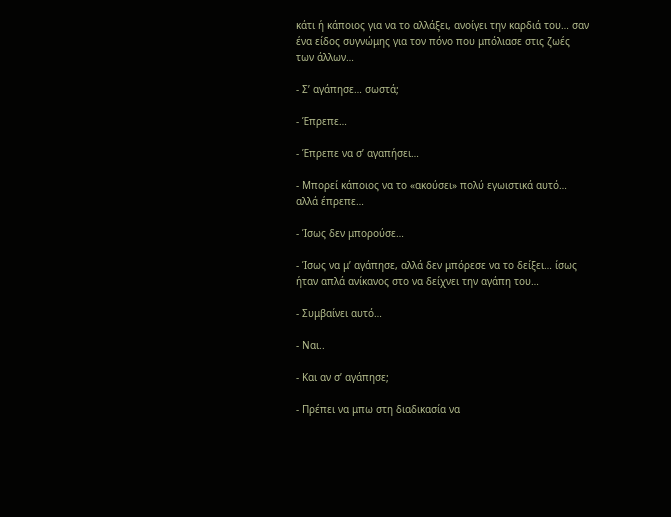κάτι ή κάποιος για να το αλλάξει, ανοίγει την καρδιά του… σαν ένα είδος συγνώμης για τον πόνο που μπόλιασε στις ζωές των άλλων…

- Σ’ αγάπησε… σωστά;

- Έπρεπε…

- Έπρεπε να σ’ αγαπήσει…

- Μπορεί κάποιος να το «ακούσει» πολύ εγωιστικά αυτό… αλλά έπρεπε…

- Ίσως δεν μπορούσε…

- Ίσως να μ’ αγάπησε, αλλά δεν μπόρεσε να το δείξει… ίσως ήταν απλά ανίκανος στο να δείχνει την αγάπη του…

- Συμβαίνει αυτό…

- Ναι..

- Και αν σ’ αγάπησε;

- Πρέπει να μπω στη διαδικασία να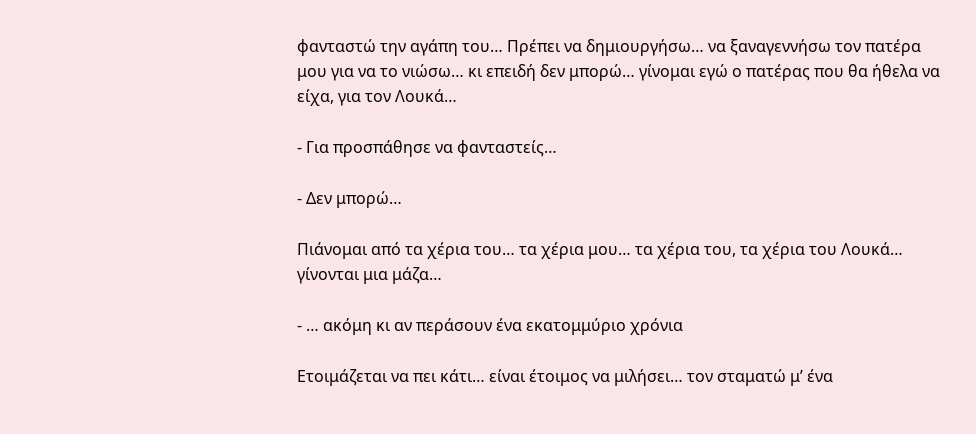φανταστώ την αγάπη του… Πρέπει να δημιουργήσω… να ξαναγεννήσω τον πατέρα μου για να το νιώσω… κι επειδή δεν μπορώ… γίνομαι εγώ ο πατέρας που θα ήθελα να είχα, για τον Λουκά…

- Για προσπάθησε να φανταστείς…

- Δεν μπορώ…

Πιάνομαι από τα χέρια του… τα χέρια μου… τα χέρια του, τα χέρια του Λουκά… γίνονται μια μάζα…

- … ακόμη κι αν περάσουν ένα εκατομμύριο χρόνια

Ετοιμάζεται να πει κάτι… είναι έτοιμος να μιλήσει… τον σταματώ μ’ ένα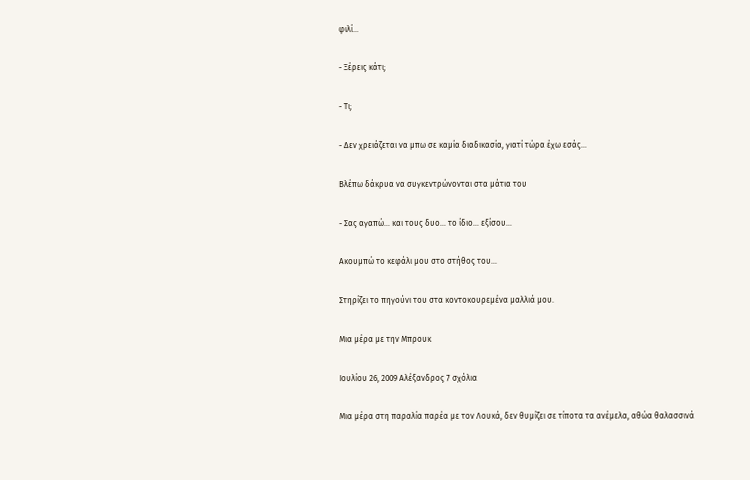φιλί…

- Ξέρεις κάτι;

- Τι;

- Δεν χρειάζεται να μπω σε καμία διαδικασία, γιατί τώρα έχω εσάς…

Βλέπω δάκρυα να συγκεντρώνονται στα μάτια του

- Σας αγαπώ… και τους δυο… το ίδιο… εξίσου…

Ακουμπώ το κεφάλι μου στο στήθος του…

Στηρίζει το πηγούνι του στα κοντοκουρεμένα μαλλιά μου.

Μια μέρα με την Μπρουκ

Ιουλίου 26, 2009 Αλέξανδρος 7 σχόλια

Μια μέρα στη παραλία παρέα με τον Λουκά, δεν θυμίζει σε τίποτα τα ανέμελα, αθώα θαλασσινά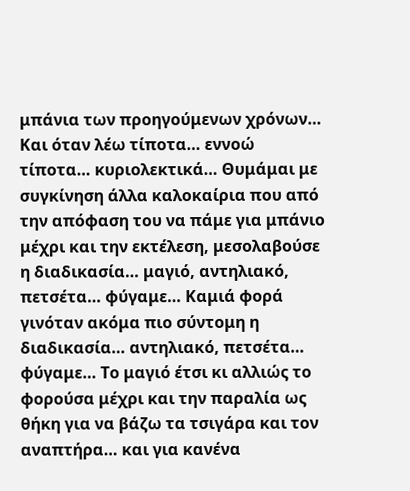μπάνια των προηγούμενων χρόνων… Και όταν λέω τίποτα… εννοώ τίποτα… κυριολεκτικά… Θυμάμαι με συγκίνηση άλλα καλοκαίρια που από την απόφαση του να πάμε για μπάνιο μέχρι και την εκτέλεση, μεσολαβούσε η διαδικασία… μαγιό, αντηλιακό, πετσέτα… φύγαμε… Καμιά φορά γινόταν ακόμα πιο σύντομη η διαδικασία… αντηλιακό, πετσέτα… φύγαμε… Το μαγιό έτσι κι αλλιώς το φορούσα μέχρι και την παραλία ως θήκη για να βάζω τα τσιγάρα και τον αναπτήρα… και για κανένα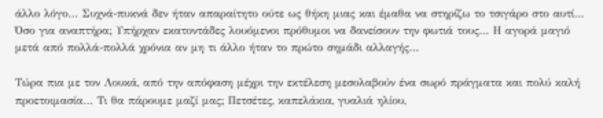άλλο λόγο… Συχνά-πυκνά δεν ήταν απαραίτητο ούτε ως θήκη μιας και έμαθα να στηρίζω το τσιγάρο στο αυτί… Όσο για αναπτήρα; Υπήρχαν εκατοντάδες λουόμενοι πρόθυμοι να δανείσουν την φωτιά τους… Η αγορά μαγιό μετά από πολλά-πολλά χρόνια αν μη τι άλλο ήταν το πρώτο σημάδι αλλαγής…

Τώρα πια με τον Λουκά, από την απόφαση μέχρι την εκτέλεση μεσολαβούν ένα σωρό πράγματα και πολύ καλή προετοιμασία… Τι θα πάρουμε μαζί μας; Πετσέτες, καπελάκια, γυαλιά ηλίου,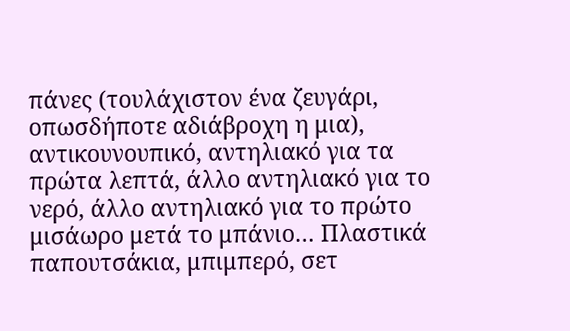πάνες (τουλάχιστον ένα ζευγάρι, οπωσδήποτε αδιάβροχη η μια), αντικουνουπικό, αντηλιακό για τα πρώτα λεπτά, άλλο αντηλιακό για το νερό, άλλο αντηλιακό για το πρώτο μισάωρο μετά το μπάνιο… Πλαστικά παπουτσάκια, μπιμπερό, σετ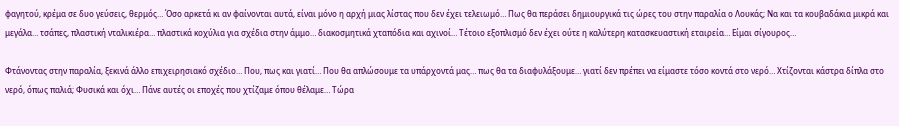φαγητού, κρέμα σε δυο γεύσεις, θερμός… Όσο αρκετά κι αν φαίνονται αυτά, είναι μόνο η αρχή μιας λίστας που δεν έχει τελειωμό… Πως θα περάσει δημιουργικά τις ώρες του στην παραλία ο Λουκάς; Να και τα κουβαδάκια μικρά και μεγάλα… τσάπες, πλαστική νταλικιέρα… πλαστικά κοχύλια για σχέδια στην άμμο… διακοσμητικά χταπόδια και αχινοί… Τέτοιο εξοπλισμό δεν έχει ούτε η καλύτερη κατασκευαστική εταιρεία… Είμαι σίγουρος…

Φτάνοντας στην παραλία, ξεκινά άλλο επιχειρησιακό σχέδιο… Που, πως και γιατί… Που θα απλώσουμε τα υπάρχοντά μας… πως θα τα διαφυλάξουμε… γιατί δεν πρέπει να είμαστε τόσο κοντά στο νερό… Χτίζονται κάστρα δίπλα στο νερό, όπως παλιά; Φυσικά και όχι… Πάνε αυτές οι εποχές που χτίζαμε όπου θέλαμε… Τώρα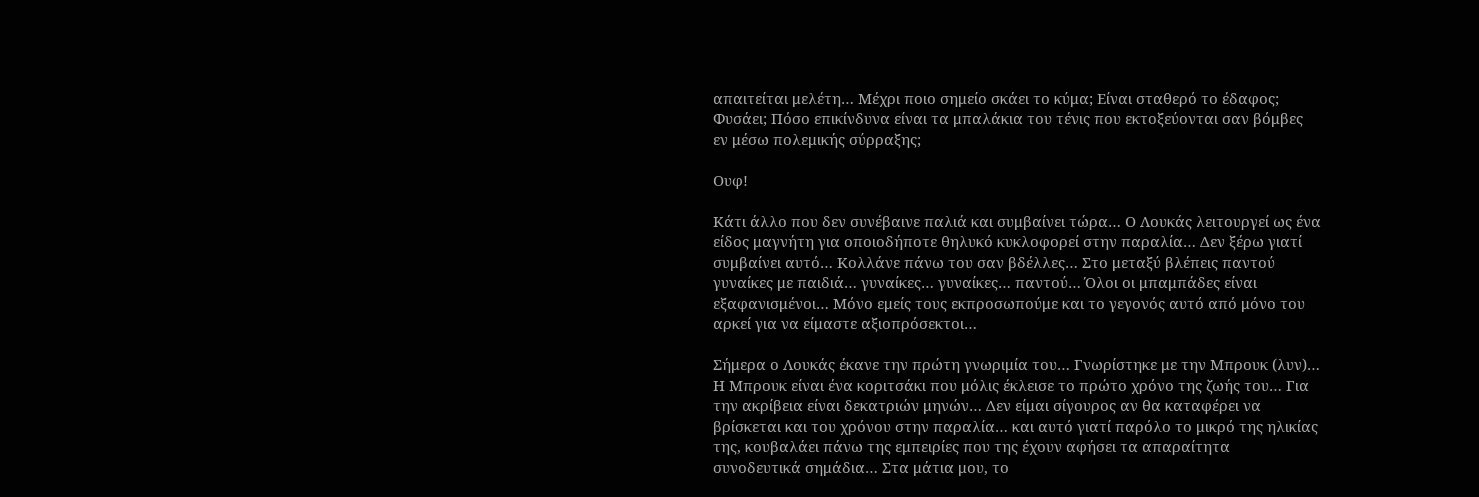απαιτείται μελέτη… Μέχρι ποιο σημείο σκάει το κύμα; Είναι σταθερό το έδαφος; Φυσάει; Πόσο επικίνδυνα είναι τα μπαλάκια του τένις που εκτοξεύονται σαν βόμβες εν μέσω πολεμικής σύρραξης;

Ουφ!

Κάτι άλλο που δεν συνέβαινε παλιά και συμβαίνει τώρα… Ο Λουκάς λειτουργεί ως ένα είδος μαγνήτη για οποιοδήποτε θηλυκό κυκλοφορεί στην παραλία… Δεν ξέρω γιατί συμβαίνει αυτό… Κολλάνε πάνω του σαν βδέλλες… Στο μεταξύ βλέπεις παντού γυναίκες με παιδιά… γυναίκες… γυναίκες… παντού… Όλοι οι μπαμπάδες είναι εξαφανισμένοι… Μόνο εμείς τους εκπροσωπούμε και το γεγονός αυτό από μόνο του αρκεί για να είμαστε αξιοπρόσεκτοι…

Σήμερα ο Λουκάς έκανε την πρώτη γνωριμία του… Γνωρίστηκε με την Μπρουκ (λυν)… Η Μπρουκ είναι ένα κοριτσάκι που μόλις έκλεισε το πρώτο χρόνο της ζωής του… Για την ακρίβεια είναι δεκατριών μηνών… Δεν είμαι σίγουρος αν θα καταφέρει να βρίσκεται και του χρόνου στην παραλία… και αυτό γιατί παρόλο το μικρό της ηλικίας της, κουβαλάει πάνω της εμπειρίες που της έχουν αφήσει τα απαραίτητα συνοδευτικά σημάδια… Στα μάτια μου, το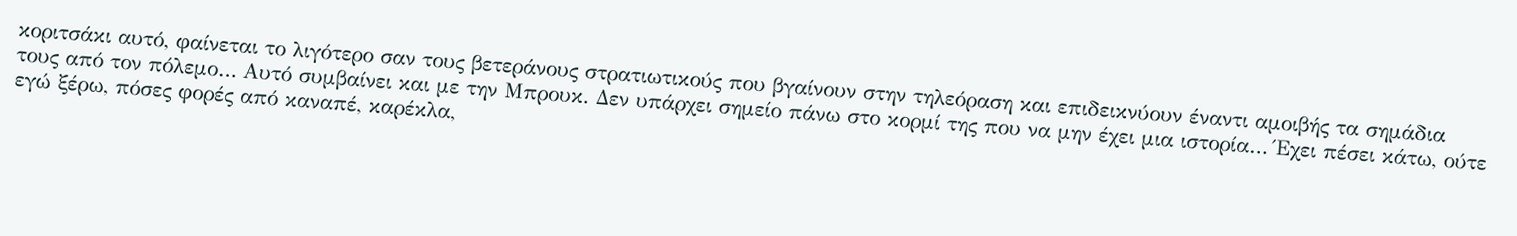κοριτσάκι αυτό, φαίνεται το λιγότερο σαν τους βετεράνους στρατιωτικούς που βγαίνουν στην τηλεόραση και επιδεικνύουν έναντι αμοιβής τα σημάδια τους από τον πόλεμο… Αυτό συμβαίνει και με την Μπρουκ. Δεν υπάρχει σημείο πάνω στο κορμί της που να μην έχει μια ιστορία… Έχει πέσει κάτω, ούτε εγώ ξέρω, πόσες φορές από καναπέ, καρέκλα,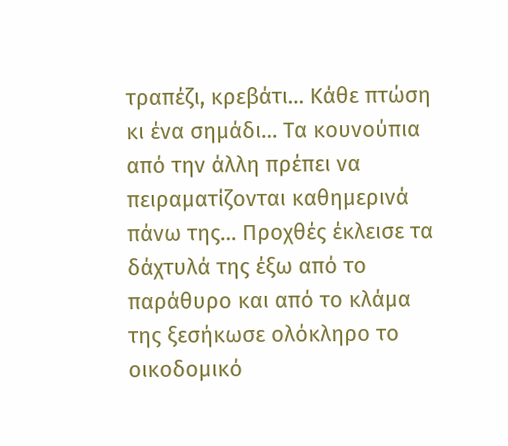τραπέζι, κρεβάτι… Κάθε πτώση κι ένα σημάδι… Τα κουνούπια από την άλλη πρέπει να πειραματίζονται καθημερινά πάνω της… Προχθές έκλεισε τα δάχτυλά της έξω από το παράθυρο και από το κλάμα της ξεσήκωσε ολόκληρο το οικοδομικό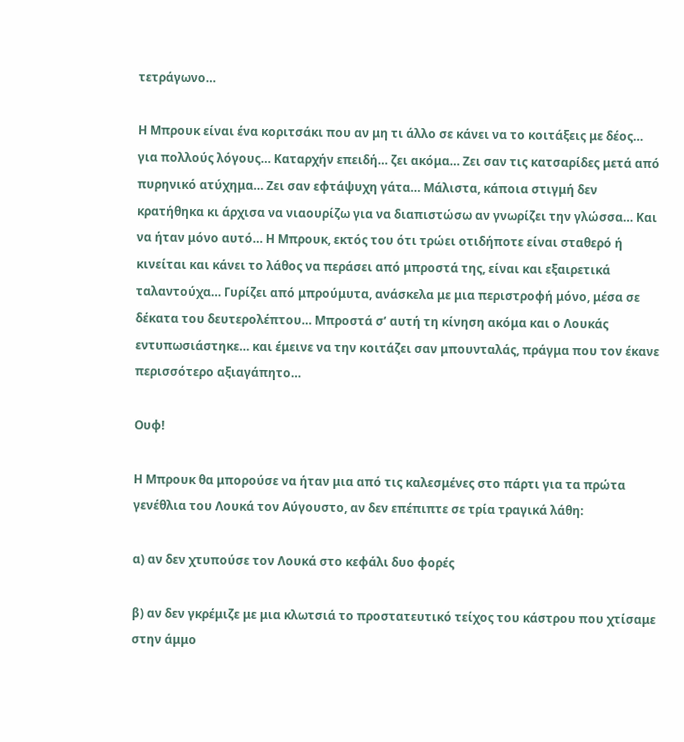τετράγωνο…

Η Μπρουκ είναι ένα κοριτσάκι που αν μη τι άλλο σε κάνει να το κοιτάξεις με δέος… για πολλούς λόγους… Καταρχήν επειδή… ζει ακόμα… Ζει σαν τις κατσαρίδες μετά από πυρηνικό ατύχημα… Ζει σαν εφτάψυχη γάτα… Μάλιστα, κάποια στιγμή δεν κρατήθηκα κι άρχισα να νιαουρίζω για να διαπιστώσω αν γνωρίζει την γλώσσα… Και να ήταν μόνο αυτό… Η Μπρουκ, εκτός του ότι τρώει οτιδήποτε είναι σταθερό ή κινείται και κάνει το λάθος να περάσει από μπροστά της, είναι και εξαιρετικά ταλαντούχα… Γυρίζει από μπρούμυτα, ανάσκελα με μια περιστροφή μόνο, μέσα σε δέκατα του δευτερολέπτου… Μπροστά σ’ αυτή τη κίνηση ακόμα και ο Λουκάς εντυπωσιάστηκε… και έμεινε να την κοιτάζει σαν μπουνταλάς, πράγμα που τον έκανε περισσότερο αξιαγάπητο…

Ουφ!

Η Μπρουκ θα μπορούσε να ήταν μια από τις καλεσμένες στο πάρτι για τα πρώτα γενέθλια του Λουκά τον Αύγουστο, αν δεν επέπιπτε σε τρία τραγικά λάθη:

α) αν δεν χτυπούσε τον Λουκά στο κεφάλι δυο φορές

β) αν δεν γκρέμιζε με μια κλωτσιά το προστατευτικό τείχος του κάστρου που χτίσαμε στην άμμο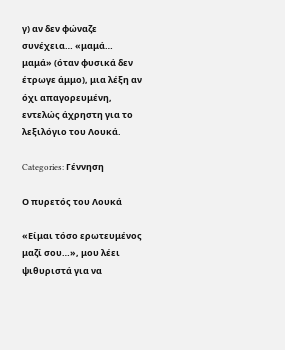γ) αν δεν φώναζε συνέχεια… «μαμά… μαμά» (όταν φυσικά δεν έτρωγε άμμο), μια λέξη αν όχι απαγορευμένη, εντελώς άχρηστη για το λεξιλόγιο του Λουκά.

Categories: Γέννηση

Ο πυρετός του Λουκά

«Είμαι τόσο ερωτευμένος μαζί σου…», μου λέει ψιθυριστά για να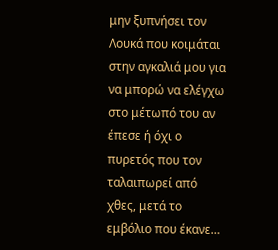μην ξυπνήσει τον Λουκά που κοιμάται στην αγκαλιά μου για να μπορώ να ελέγχω στο μέτωπό του αν έπεσε ή όχι ο πυρετός που τον ταλαιπωρεί από χθες, μετά το εμβόλιο που έκανε…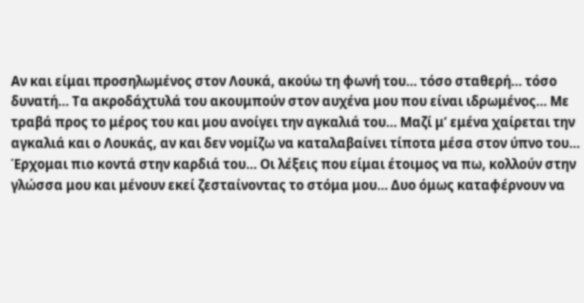Αν και είμαι προσηλωμένος στον Λουκά, ακούω τη φωνή του… τόσο σταθερή… τόσο δυνατή… Τα ακροδάχτυλά του ακουμπούν στον αυχένα μου που είναι ιδρωμένος… Με τραβά προς το μέρος του και μου ανοίγει την αγκαλιά του… Μαζί μ’ εμένα χαίρεται την αγκαλιά και ο Λουκάς, αν και δεν νομίζω να καταλαβαίνει τίποτα μέσα στον ύπνο του… Έρχομαι πιο κοντά στην καρδιά του… Οι λέξεις που είμαι έτοιμος να πω, κολλούν στην γλώσσα μου και μένουν εκεί ζεσταίνοντας το στόμα μου… Δυο όμως καταφέρνουν να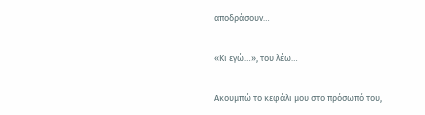αποδράσουν…

«Κι εγώ…», του λέω…

Ακουμπώ το κεφάλι μου στο πρόσωπό του,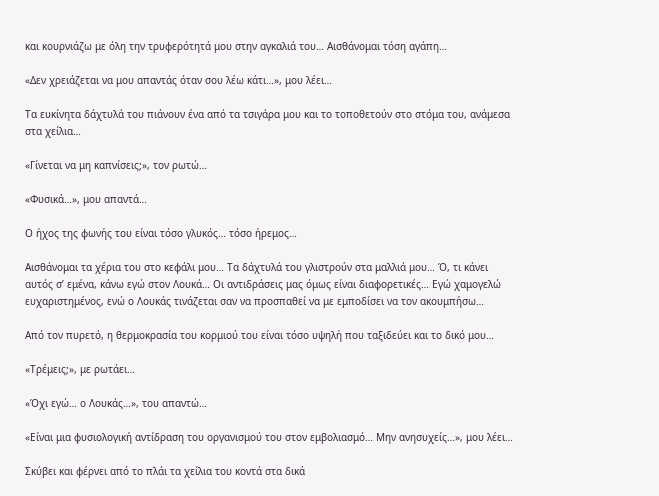και κουρνιάζω με όλη την τρυφερότητά μου στην αγκαλιά του… Αισθάνομαι τόση αγάπη…

«Δεν χρειάζεται να μου απαντάς όταν σου λέω κάτι…», μου λέει…

Τα ευκίνητα δάχτυλά του πιάνουν ένα από τα τσιγάρα μου και το τοποθετούν στο στόμα του, ανάμεσα στα χείλια…

«Γίνεται να μη καπνίσεις;», τον ρωτώ…

«Φυσικά…», μου απαντά…

Ο ήχος της φωνής του είναι τόσο γλυκός… τόσο ήρεμος…

Αισθάνομαι τα χέρια του στο κεφάλι μου… Τα δάχτυλά του γλιστρούν στα μαλλιά μου… Ό, τι κάνει αυτός σ’ εμένα, κάνω εγώ στον Λουκά… Οι αντιδράσεις μας όμως είναι διαφορετικές… Εγώ χαμογελώ ευχαριστημένος, ενώ ο Λουκάς τινάζεται σαν να προσπαθεί να με εμποδίσει να τον ακουμπήσω…

Από τον πυρετό, η θερμοκρασία του κορμιού του είναι τόσο υψηλή που ταξιδεύει και το δικό μου…

«Τρέμεις;», με ρωτάει…

«Όχι εγώ… ο Λουκάς…», του απαντώ…

«Είναι μια φυσιολογική αντίδραση του οργανισμού του στον εμβολιασμό… Μην ανησυχείς…», μου λέει…

Σκύβει και φέρνει από το πλάι τα χείλια του κοντά στα δικά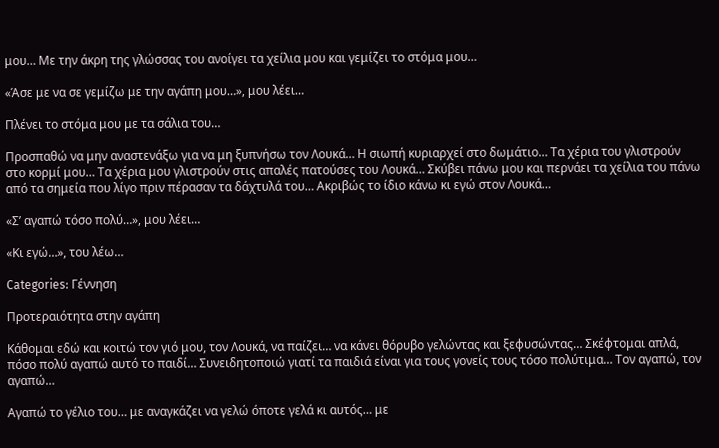μου… Με την άκρη της γλώσσας του ανοίγει τα χείλια μου και γεμίζει το στόμα μου…

«Άσε με να σε γεμίζω με την αγάπη μου…», μου λέει…

Πλένει το στόμα μου με τα σάλια του…

Προσπαθώ να μην αναστενάξω για να μη ξυπνήσω τον Λουκά… Η σιωπή κυριαρχεί στο δωμάτιο… Τα χέρια του γλιστρούν στο κορμί μου… Τα χέρια μου γλιστρούν στις απαλές πατούσες του Λουκά… Σκύβει πάνω μου και περνάει τα χείλια του πάνω από τα σημεία που λίγο πριν πέρασαν τα δάχτυλά του… Ακριβώς το ίδιο κάνω κι εγώ στον Λουκά…

«Σ’ αγαπώ τόσο πολύ…», μου λέει…

«Κι εγώ…», του λέω…

Categories: Γέννηση

Προτεραιότητα στην αγάπη

Κάθομαι εδώ και κοιτώ τον γιό μου, τον Λουκά, να παίζει… να κάνει θόρυβο γελώντας και ξεφυσώντας… Σκέφτομαι απλά, πόσο πολύ αγαπώ αυτό το παιδί… Συνειδητοποιώ γιατί τα παιδιά είναι για τους γονείς τους τόσο πολύτιμα… Τον αγαπώ, τον αγαπώ…

Αγαπώ το γέλιο του… με αναγκάζει να γελώ όποτε γελά κι αυτός… με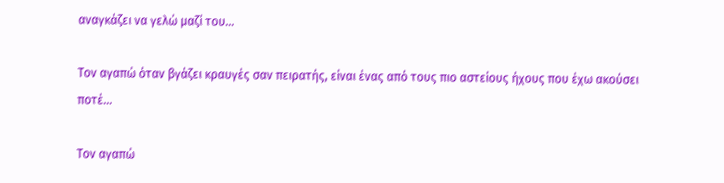αναγκάζει να γελώ μαζί του…

Τον αγαπώ όταν βγάζει κραυγές σαν πειρατής, είναι ένας από τους πιο αστείους ήχους που έχω ακούσει ποτέ…

Τον αγαπώ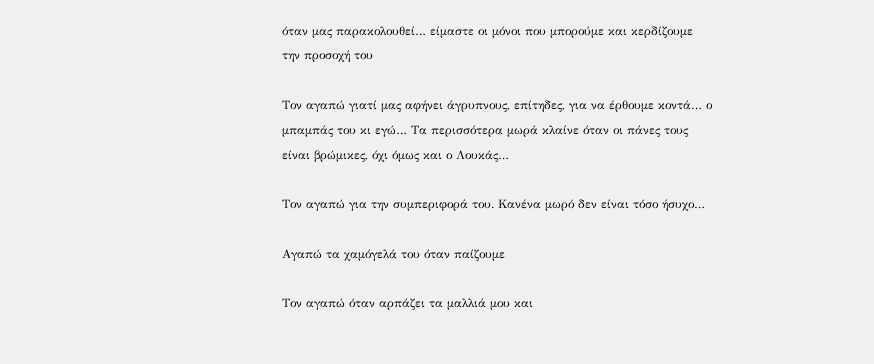όταν μας παρακολουθεί… είμαστε οι μόνοι που μπορούμε και κερδίζουμε την προσοχή του

Τον αγαπώ γιατί μας αφήνει άγρυπνους, επίτηδες, για να έρθουμε κοντά… ο μπαμπάς του κι εγώ… Τα περισσότερα μωρά κλαίνε όταν οι πάνες τους είναι βρώμικες, όχι όμως και ο Λουκάς…

Τον αγαπώ για την συμπεριφορά του. Κανένα μωρό δεν είναι τόσο ήσυχο…

Αγαπώ τα χαμόγελά του όταν παίζουμε

Τον αγαπώ όταν αρπάζει τα μαλλιά μου και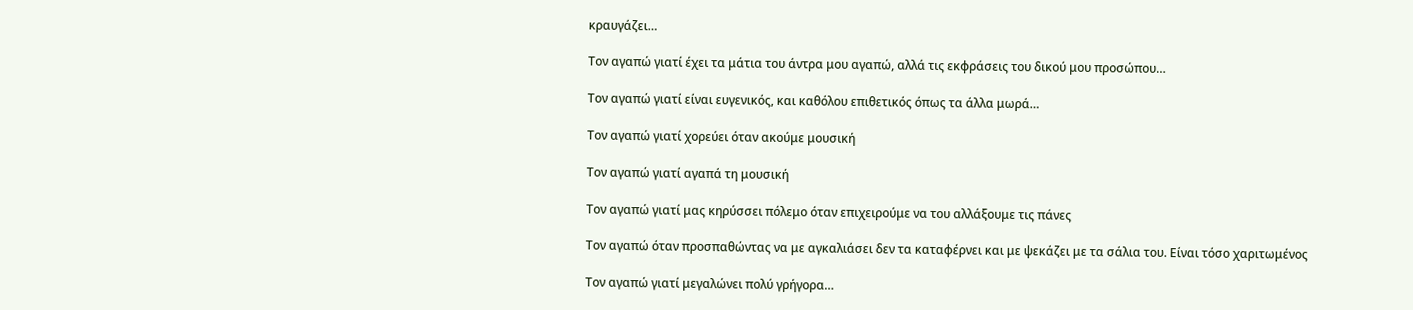κραυγάζει…

Τον αγαπώ γιατί έχει τα μάτια του άντρα μου αγαπώ, αλλά τις εκφράσεις του δικού μου προσώπου…

Τον αγαπώ γιατί είναι ευγενικός, και καθόλου επιθετικός όπως τα άλλα μωρά…

Τον αγαπώ γιατί χορεύει όταν ακούμε μουσική

Τον αγαπώ γιατί αγαπά τη μουσική

Τον αγαπώ γιατί μας κηρύσσει πόλεμο όταν επιχειρούμε να του αλλάξουμε τις πάνες

Τον αγαπώ όταν προσπαθώντας να με αγκαλιάσει δεν τα καταφέρνει και με ψεκάζει με τα σάλια του. Είναι τόσο χαριτωμένος

Τον αγαπώ γιατί μεγαλώνει πολύ γρήγορα…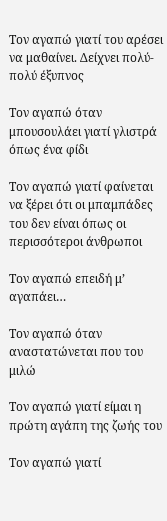Τον αγαπώ γιατί του αρέσει να μαθαίνει. Δείχνει πολύ-πολύ έξυπνος

Τον αγαπώ όταν μπουσουλάει γιατί γλιστρά όπως ένα φίδι

Τον αγαπώ γιατί φαίνεται να ξέρει ότι οι μπαμπάδες του δεν είναι όπως οι περισσότεροι άνθρωποι

Τον αγαπώ επειδή μ’ αγαπάει…

Τον αγαπώ όταν αναστατώνεται που του μιλώ

Τον αγαπώ γιατί είμαι η πρώτη αγάπη της ζωής του

Τον αγαπώ γιατί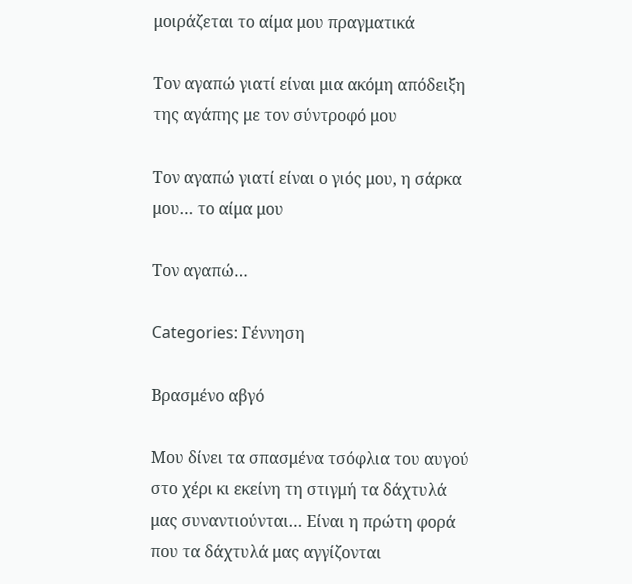μοιράζεται το αίμα μου πραγματικά

Τον αγαπώ γιατί είναι μια ακόμη απόδειξη της αγάπης με τον σύντροφό μου

Τον αγαπώ γιατί είναι ο γιός μου, η σάρκα μου… το αίμα μου

Τον αγαπώ…

Categories: Γέννηση

Βρασμένο αβγό

Μου δίνει τα σπασμένα τσόφλια του αυγού στο χέρι κι εκείνη τη στιγμή τα δάχτυλά μας συναντιούνται… Είναι η πρώτη φορά που τα δάχτυλά μας αγγίζονται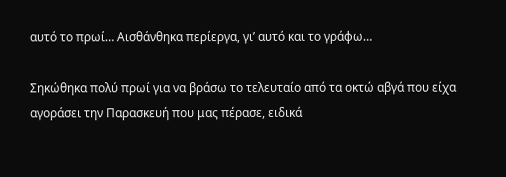αυτό το πρωί… Αισθάνθηκα περίεργα, γι’ αυτό και το γράφω…

Σηκώθηκα πολύ πρωί για να βράσω το τελευταίο από τα οκτώ αβγά που είχα αγοράσει την Παρασκευή που μας πέρασε, ειδικά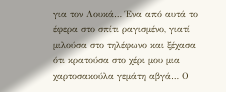για τον Λουκά… Ένα από αυτά το έφερα στο σπίτι ραγισμένο, γιατί μιλούσα στο τηλέφωνο και ξέχασα ότι κρατούσα στο χέρι μου μια χαρτοσακούλα γεμάτη αβγά… Ο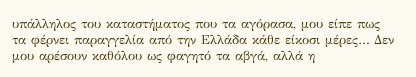υπάλληλος του καταστήματος που τα αγόρασα, μου είπε πως τα φέρνει παραγγελία από την Ελλάδα κάθε είκοσι μέρες… Δεν μου αρέσουν καθόλου ως φαγητό τα αβγά, αλλά η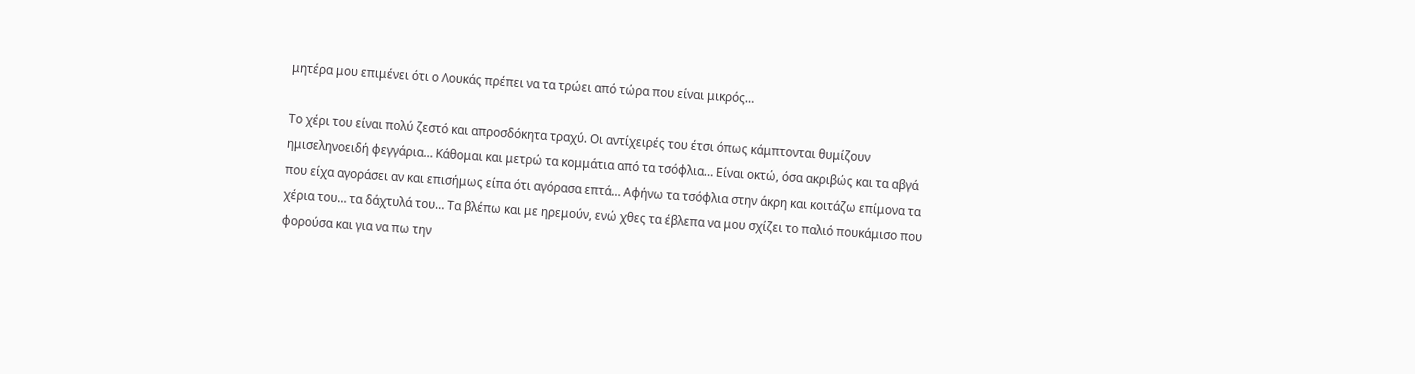μητέρα μου επιμένει ότι ο Λουκάς πρέπει να τα τρώει από τώρα που είναι μικρός…

Το χέρι του είναι πολύ ζεστό και απροσδόκητα τραχύ. Οι αντίχειρές του έτσι όπως κάμπτονται θυμίζουν ημισεληνοειδή φεγγάρια… Κάθομαι και μετρώ τα κομμάτια από τα τσόφλια… Είναι οκτώ, όσα ακριβώς και τα αβγά που είχα αγοράσει αν και επισήμως είπα ότι αγόρασα επτά… Αφήνω τα τσόφλια στην άκρη και κοιτάζω επίμονα τα χέρια του… τα δάχτυλά του… Τα βλέπω και με ηρεμούν, ενώ χθες τα έβλεπα να μου σχίζει το παλιό πουκάμισο που φορούσα και για να πω την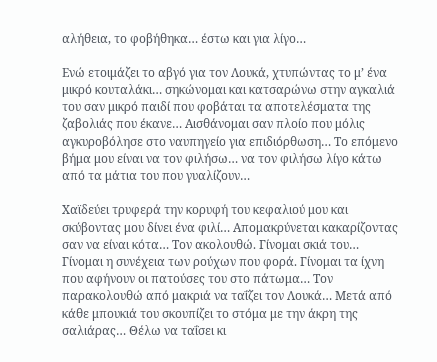αλήθεια, το φοβήθηκα… έστω και για λίγο…

Ενώ ετοιμάζει το αβγό για τον Λουκά, χτυπώντας το μ’ ένα μικρό κουταλάκι… σηκώνομαι και κατσαρώνω στην αγκαλιά του σαν μικρό παιδί που φοβάται τα αποτελέσματα της ζαβολιάς που έκανε… Αισθάνομαι σαν πλοίο που μόλις αγκυροβόλησε στο ναυπηγείο για επιδιόρθωση… Το επόμενο βήμα μου είναι να τον φιλήσω… να τον φιλήσω λίγο κάτω από τα μάτια του που γυαλίζουν…

Χαϊδεύει τρυφερά την κορυφή του κεφαλιού μου και σκύβοντας μου δίνει ένα φιλί… Απομακρύνεται κακαρίζοντας σαν να είναι κότα… Τον ακολουθώ. Γίνομαι σκιά του… Γίνομαι η συνέχεια των ρούχων που φορά. Γίνομαι τα ίχνη που αφήνουν οι πατούσες του στο πάτωμα… Τον παρακολουθώ από μακριά να ταΐζει τον Λουκά… Μετά από κάθε μπουκιά του σκουπίζει το στόμα με την άκρη της σαλιάρας… Θέλω να ταΐσει κι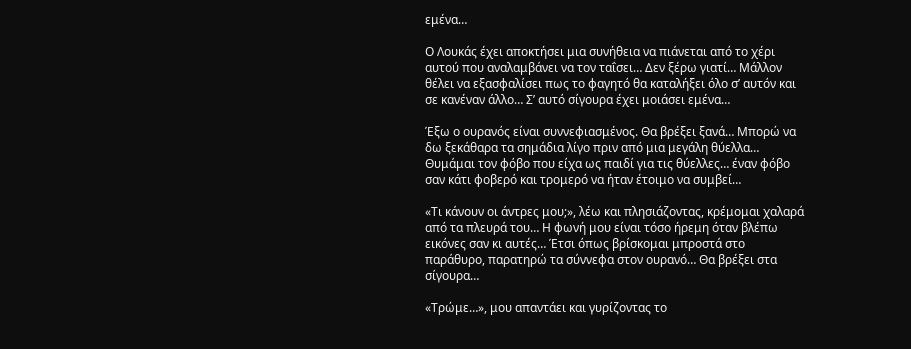εμένα…

Ο Λουκάς έχει αποκτήσει μια συνήθεια να πιάνεται από το χέρι αυτού που αναλαμβάνει να τον ταΐσει… Δεν ξέρω γιατί… Μάλλον θέλει να εξασφαλίσει πως το φαγητό θα καταλήξει όλο σ’ αυτόν και σε κανέναν άλλο… Σ’ αυτό σίγουρα έχει μοιάσει εμένα…

Έξω ο ουρανός είναι συννεφιασμένος. Θα βρέξει ξανά… Μπορώ να δω ξεκάθαρα τα σημάδια λίγο πριν από μια μεγάλη θύελλα… Θυμάμαι τον φόβο που είχα ως παιδί για τις θύελλες… έναν φόβο σαν κάτι φοβερό και τρομερό να ήταν έτοιμο να συμβεί…

«Τι κάνουν οι άντρες μου;», λέω και πλησιάζοντας, κρέμομαι χαλαρά από τα πλευρά του… Η φωνή μου είναι τόσο ήρεμη όταν βλέπω εικόνες σαν κι αυτές… Έτσι όπως βρίσκομαι μπροστά στο παράθυρο, παρατηρώ τα σύννεφα στον ουρανό… Θα βρέξει στα σίγουρα…

«Τρώμε…», μου απαντάει και γυρίζοντας το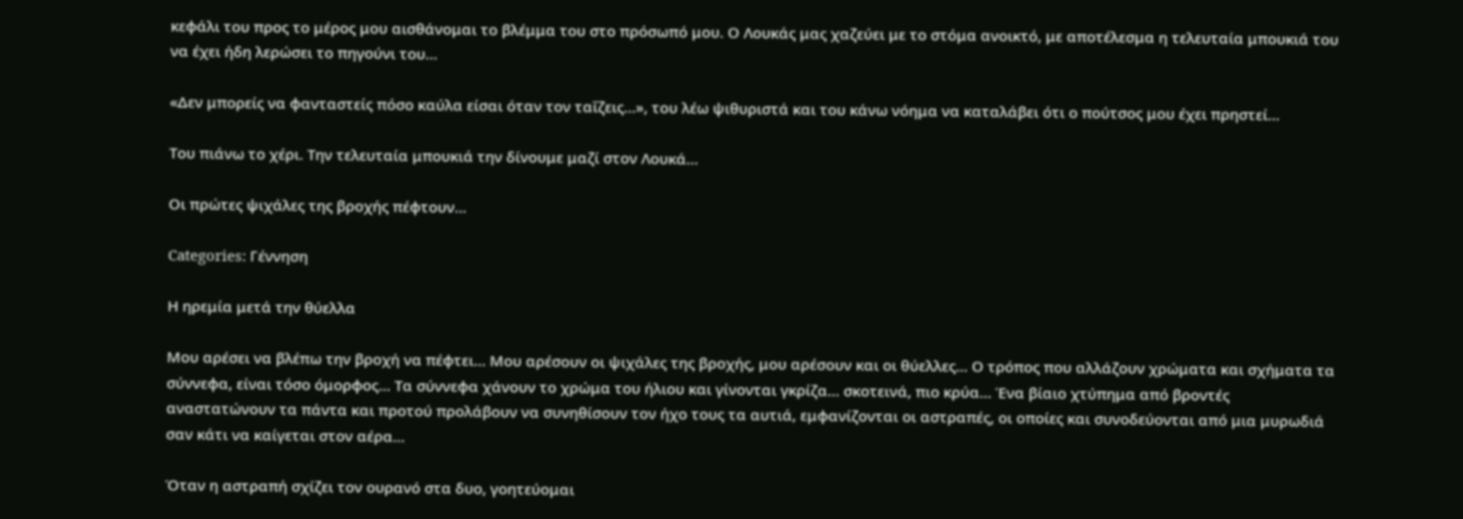κεφάλι του προς το μέρος μου αισθάνομαι το βλέμμα του στο πρόσωπό μου. Ο Λουκάς μας χαζεύει με το στόμα ανοικτό, με αποτέλεσμα η τελευταία μπουκιά του να έχει ήδη λερώσει το πηγούνι του…

«Δεν μπορείς να φανταστείς πόσο καύλα είσαι όταν τον ταΐζεις…», του λέω ψιθυριστά και του κάνω νόημα να καταλάβει ότι ο πούτσος μου έχει πρηστεί…

Του πιάνω το χέρι. Την τελευταία μπουκιά την δίνουμε μαζί στον Λουκά…

Οι πρώτες ψιχάλες της βροχής πέφτουν…

Categories: Γέννηση

Η ηρεμία μετά την θύελλα

Μου αρέσει να βλέπω την βροχή να πέφτει… Μου αρέσουν οι ψιχάλες της βροχής, μου αρέσουν και οι θύελλες… Ο τρόπος που αλλάζουν χρώματα και σχήματα τα σύννεφα, είναι τόσο όμορφος… Τα σύννεφα χάνουν το χρώμα του ήλιου και γίνονται γκρίζα… σκοτεινά, πιο κρύα… Ένα βίαιο χτύπημα από βροντές αναστατώνουν τα πάντα και προτού προλάβουν να συνηθίσουν τον ήχο τους τα αυτιά, εμφανίζονται οι αστραπές, οι οποίες και συνοδεύονται από μια μυρωδιά σαν κάτι να καίγεται στον αέρα…

Όταν η αστραπή σχίζει τον ουρανό στα δυο, γοητεύομαι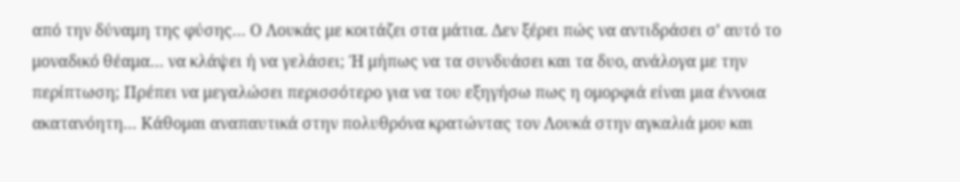από την δύναμη της φύσης… Ο Λουκάς με κοιτάζει στα μάτια. Δεν ξέρει πώς να αντιδράσει σ’ αυτό το μοναδικό θέαμα… να κλάψει ή να γελάσει; Ή μήπως να τα συνδυάσει και τα δυο, ανάλογα με την περίπτωση; Πρέπει να μεγαλώσει περισσότερο για να του εξηγήσω πως η ομορφιά είναι μια έννοια ακατανόητη… Κάθομαι αναπαυτικά στην πολυθρόνα κρατώντας τον Λουκά στην αγκαλιά μου και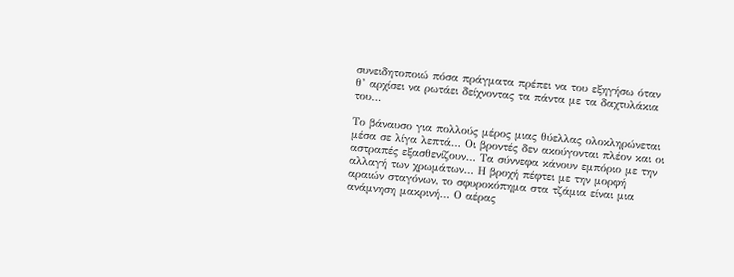συνειδητοποιώ πόσα πράγματα πρέπει να του εξηγήσω όταν θ’ αρχίσει να ρωτάει δείχνοντας τα πάντα με τα δαχτυλάκια του…

Το βάναυσο για πολλούς μέρος μιας θύελλας ολοκληρώνεται μέσα σε λίγα λεπτά… Οι βροντές δεν ακούγονται πλέον και οι αστραπές εξασθενίζουν… Τα σύννεφα κάνουν εμπόριο με την αλλαγή των χρωμάτων… Η βροχή πέφτει με την μορφή αραιών σταγόνων, το σφυροκόπημα στα τζάμια είναι μια ανάμνηση μακρινή… Ο αέρας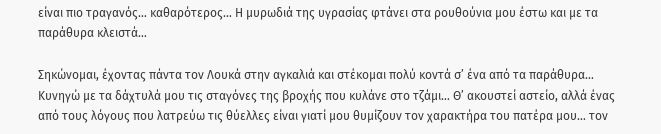είναι πιο τραγανός… καθαρότερος… Η μυρωδιά της υγρασίας φτάνει στα ρουθούνια μου έστω και με τα παράθυρα κλειστά…

Σηκώνομαι, έχοντας πάντα τον Λουκά στην αγκαλιά και στέκομαι πολύ κοντά σ’ ένα από τα παράθυρα… Κυνηγώ με τα δάχτυλά μου τις σταγόνες της βροχής που κυλάνε στο τζάμι… Θ’ ακουστεί αστείο, αλλά ένας από τους λόγους που λατρεύω τις θύελλες είναι γιατί μου θυμίζουν τον χαρακτήρα του πατέρα μου… τον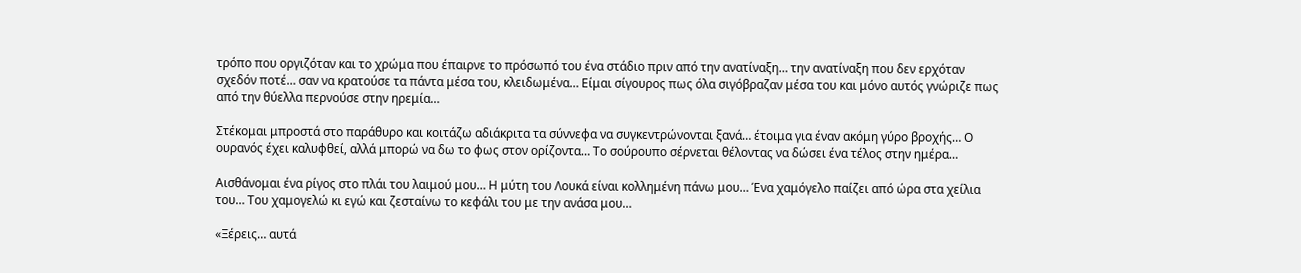τρόπο που οργιζόταν και το χρώμα που έπαιρνε το πρόσωπό του ένα στάδιο πριν από την ανατίναξη… την ανατίναξη που δεν ερχόταν σχεδόν ποτέ… σαν να κρατούσε τα πάντα μέσα του, κλειδωμένα… Είμαι σίγουρος πως όλα σιγόβραζαν μέσα του και μόνο αυτός γνώριζε πως από την θύελλα περνούσε στην ηρεμία…

Στέκομαι μπροστά στο παράθυρο και κοιτάζω αδιάκριτα τα σύννεφα να συγκεντρώνονται ξανά… έτοιμα για έναν ακόμη γύρο βροχής… Ο ουρανός έχει καλυφθεί, αλλά μπορώ να δω το φως στον ορίζοντα… Το σούρουπο σέρνεται θέλοντας να δώσει ένα τέλος στην ημέρα…

Αισθάνομαι ένα ρίγος στο πλάι του λαιμού μου… Η μύτη του Λουκά είναι κολλημένη πάνω μου… Ένα χαμόγελο παίζει από ώρα στα χείλια του… Του χαμογελώ κι εγώ και ζεσταίνω το κεφάλι του με την ανάσα μου…

«Ξέρεις… αυτά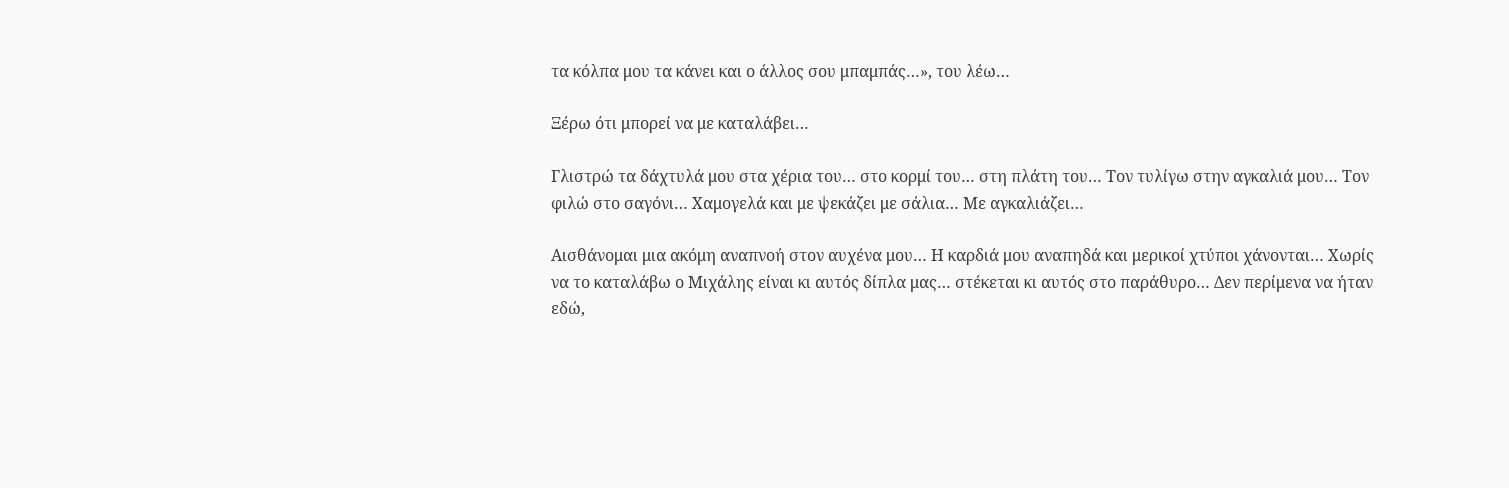τα κόλπα μου τα κάνει και ο άλλος σου μπαμπάς…», του λέω…

Ξέρω ότι μπορεί να με καταλάβει…

Γλιστρώ τα δάχτυλά μου στα χέρια του… στο κορμί του… στη πλάτη του… Τον τυλίγω στην αγκαλιά μου… Τον φιλώ στο σαγόνι… Χαμογελά και με ψεκάζει με σάλια… Με αγκαλιάζει…

Αισθάνομαι μια ακόμη αναπνοή στον αυχένα μου… Η καρδιά μου αναπηδά και μερικοί χτύποι χάνονται… Χωρίς να το καταλάβω ο Μιχάλης είναι κι αυτός δίπλα μας… στέκεται κι αυτός στο παράθυρο… Δεν περίμενα να ήταν εδώ,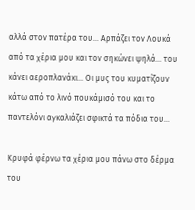αλλά στον πατέρα του… Αρπάζει τον Λουκά από τα χέρια μου και τον σηκώνει ψηλά… του κάνει αεροπλανάκι… Οι μυς του κυματίζουν κάτω από το λινό πουκάμισό του και το παντελόνι αγκαλιάζει σφικτά τα πόδια του…

Κρυφά φέρνω τα χέρια μου πάνω στο δέρμα του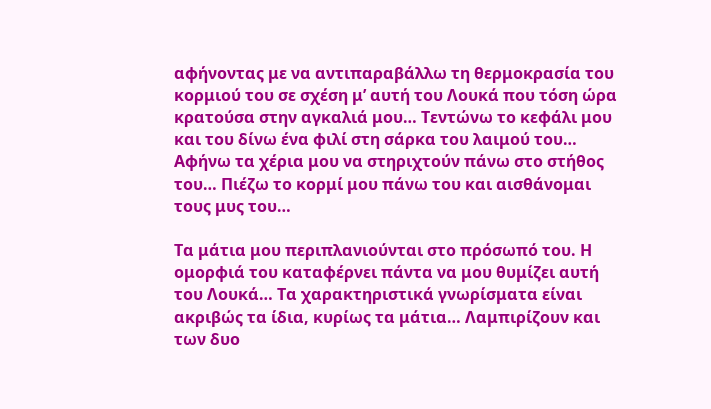αφήνοντας με να αντιπαραβάλλω τη θερμοκρασία του κορμιού του σε σχέση μ’ αυτή του Λουκά που τόση ώρα κρατούσα στην αγκαλιά μου… Τεντώνω το κεφάλι μου και του δίνω ένα φιλί στη σάρκα του λαιμού του… Αφήνω τα χέρια μου να στηριχτούν πάνω στο στήθος του… Πιέζω το κορμί μου πάνω του και αισθάνομαι τους μυς του…

Τα μάτια μου περιπλανιούνται στο πρόσωπό του. Η ομορφιά του καταφέρνει πάντα να μου θυμίζει αυτή του Λουκά… Τα χαρακτηριστικά γνωρίσματα είναι ακριβώς τα ίδια, κυρίως τα μάτια… Λαμπιρίζουν και των δυο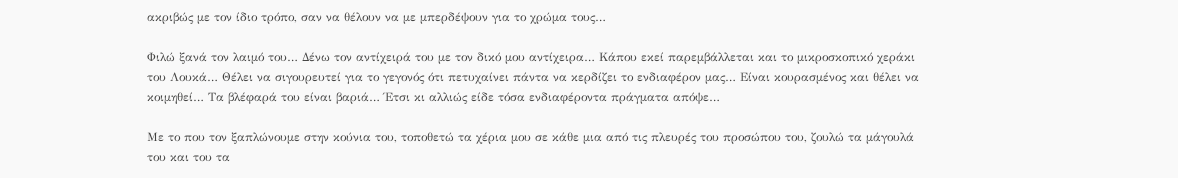ακριβώς με τον ίδιο τρόπο, σαν να θέλουν να με μπερδέψουν για το χρώμα τους…

Φιλώ ξανά τον λαιμό του… Δένω τον αντίχειρά του με τον δικό μου αντίχειρα… Κάπου εκεί παρεμβάλλεται και το μικροσκοπικό χεράκι του Λουκά… Θέλει να σιγουρευτεί για το γεγονός ότι πετυχαίνει πάντα να κερδίζει το ενδιαφέρον μας… Είναι κουρασμένος και θέλει να κοιμηθεί… Τα βλέφαρά του είναι βαριά… Έτσι κι αλλιώς είδε τόσα ενδιαφέροντα πράγματα απόψε…

Με το που τον ξαπλώνουμε στην κούνια του, τοποθετώ τα χέρια μου σε κάθε μια από τις πλευρές του προσώπου του, ζουλώ τα μάγουλά του και του τα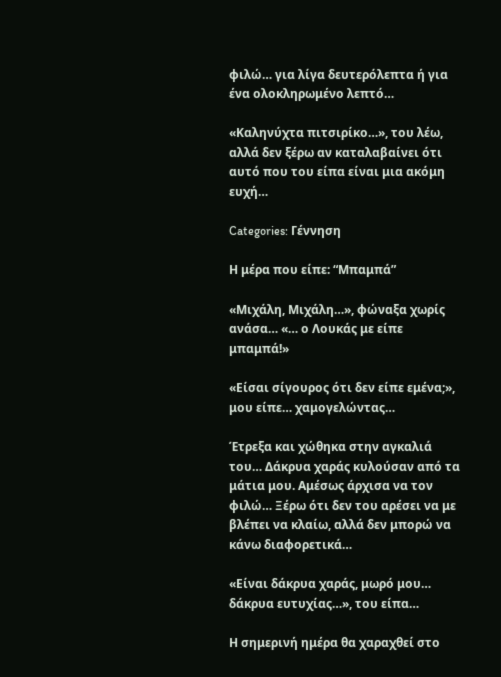φιλώ… για λίγα δευτερόλεπτα ή για ένα ολοκληρωμένο λεπτό…

«Καληνύχτα πιτσιρίκο…», του λέω, αλλά δεν ξέρω αν καταλαβαίνει ότι αυτό που του είπα είναι μια ακόμη ευχή…

Categories: Γέννηση

Η μέρα που είπε: “Μπαμπά”

«Μιχάλη, Μιχάλη…», φώναξα χωρίς ανάσα… «… ο Λουκάς με είπε μπαμπά!»

«Είσαι σίγουρος ότι δεν είπε εμένα;», μου είπε… χαμογελώντας…

Έτρεξα και χώθηκα στην αγκαλιά του… Δάκρυα χαράς κυλούσαν από τα μάτια μου. Αμέσως άρχισα να τον φιλώ… Ξέρω ότι δεν του αρέσει να με βλέπει να κλαίω, αλλά δεν μπορώ να κάνω διαφορετικά…

«Είναι δάκρυα χαράς, μωρό μου… δάκρυα ευτυχίας…», του είπα…

Η σημερινή ημέρα θα χαραχθεί στο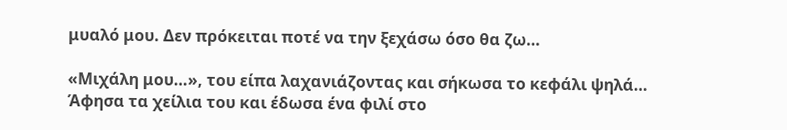μυαλό μου. Δεν πρόκειται ποτέ να την ξεχάσω όσο θα ζω…

«Μιχάλη μου…», του είπα λαχανιάζοντας και σήκωσα το κεφάλι ψηλά… Άφησα τα χείλια του και έδωσα ένα φιλί στο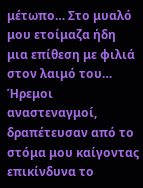μέτωπο… Στο μυαλό μου ετοίμαζα ήδη μια επίθεση με φιλιά στον λαιμό του… Ήρεμοι αναστεναγμοί, δραπέτευσαν από το στόμα μου καίγοντας επικίνδυνα το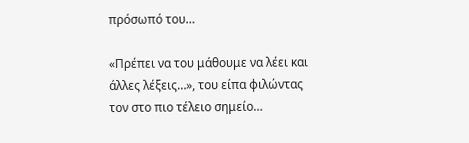πρόσωπό του…

«Πρέπει να του μάθουμε να λέει και άλλες λέξεις…», του είπα φιλώντας τον στο πιο τέλειο σημείο…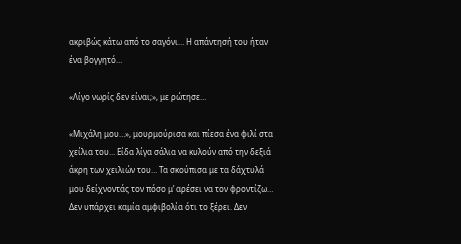ακριβώς κάτω από το σαγόνι… Η απάντησή του ήταν ένα βογγητό…

«Λίγο νωρίς δεν είναι;», με ρώτησε…

«Μιχάλη μου…», μουρμούρισα και πίεσα ένα φιλί στα χείλια του… Είδα λίγα σάλια να κυλούν από την δεξιά άκρη των χειλιών του… Τα σκούπισα με τα δάχτυλά μου δείχνοντάς τον πόσο μ’ αρέσει να τον φροντίζω… Δεν υπάρχει καμία αμφιβολία ότι το ξέρει. Δεν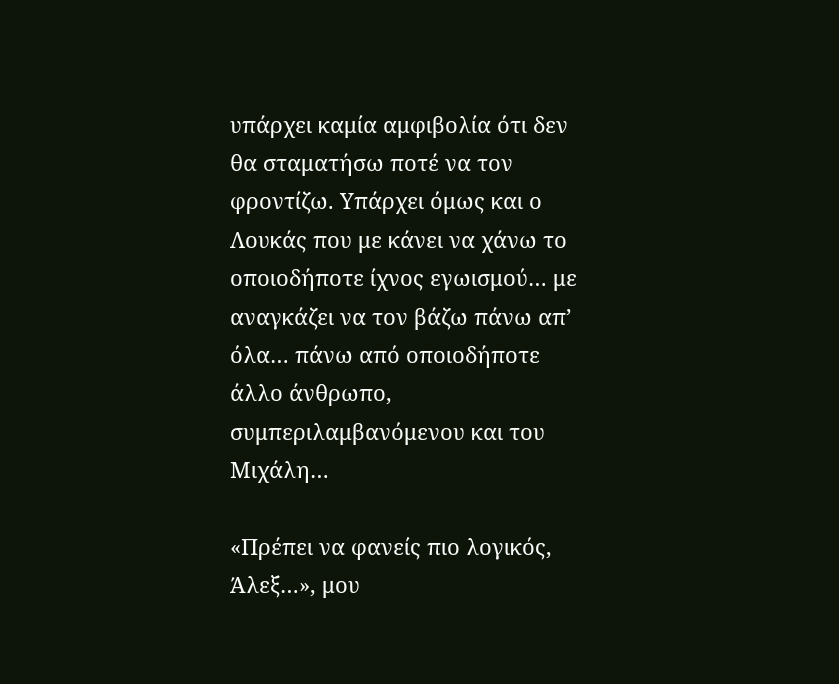υπάρχει καμία αμφιβολία ότι δεν θα σταματήσω ποτέ να τον φροντίζω. Υπάρχει όμως και ο Λουκάς που με κάνει να χάνω το οποιοδήποτε ίχνος εγωισμού… με αναγκάζει να τον βάζω πάνω απ’ όλα… πάνω από οποιοδήποτε άλλο άνθρωπο, συμπεριλαμβανόμενου και του Μιχάλη…

«Πρέπει να φανείς πιο λογικός, Άλεξ…», μου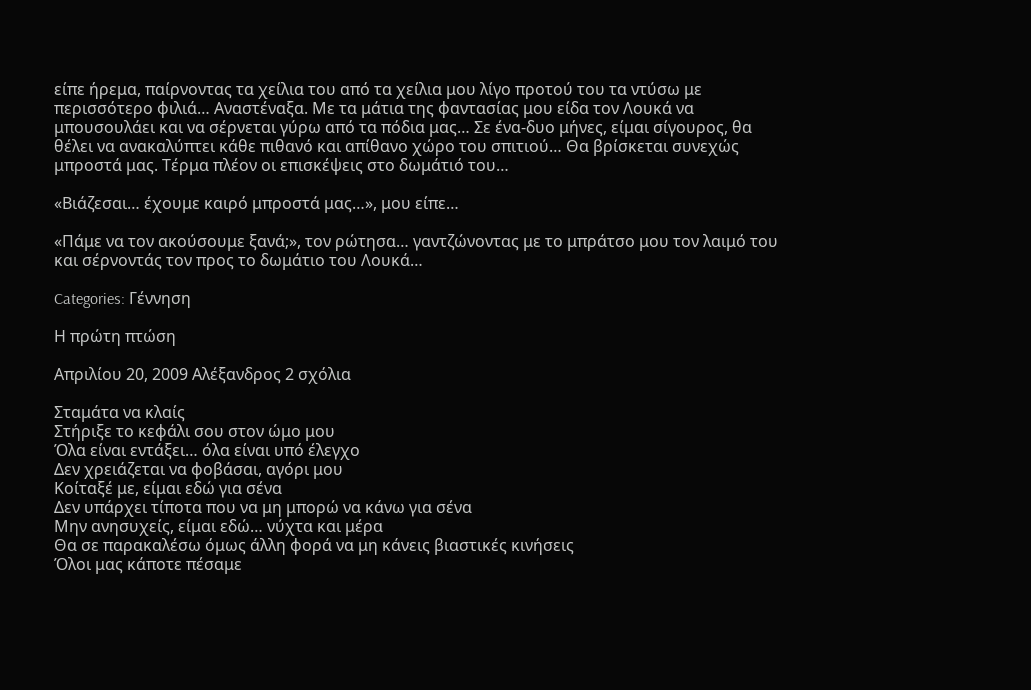είπε ήρεμα, παίρνοντας τα χείλια του από τα χείλια μου λίγο προτού του τα ντύσω με περισσότερο φιλιά… Αναστέναξα. Με τα μάτια της φαντασίας μου είδα τον Λουκά να μπουσουλάει και να σέρνεται γύρω από τα πόδια μας… Σε ένα-δυο μήνες, είμαι σίγουρος, θα θέλει να ανακαλύπτει κάθε πιθανό και απίθανο χώρο του σπιτιού… Θα βρίσκεται συνεχώς μπροστά μας. Τέρμα πλέον οι επισκέψεις στο δωμάτιό του…

«Βιάζεσαι… έχουμε καιρό μπροστά μας…», μου είπε…

«Πάμε να τον ακούσουμε ξανά;», τον ρώτησα… γαντζώνοντας με το μπράτσο μου τον λαιμό του και σέρνοντάς τον προς το δωμάτιο του Λουκά…

Categories: Γέννηση

Η πρώτη πτώση

Απριλίου 20, 2009 Αλέξανδρος 2 σχόλια

Σταμάτα να κλαίς
Στήριξε το κεφάλι σου στον ώμο μου
Όλα είναι εντάξει… όλα είναι υπό έλεγχο
Δεν χρειάζεται να φοβάσαι, αγόρι μου
Κοίταξέ με, είμαι εδώ για σένα
Δεν υπάρχει τίποτα που να μη μπορώ να κάνω για σένα
Μην ανησυχείς, είμαι εδώ… νύχτα και μέρα
Θα σε παρακαλέσω όμως άλλη φορά να μη κάνεις βιαστικές κινήσεις
Όλοι μας κάποτε πέσαμε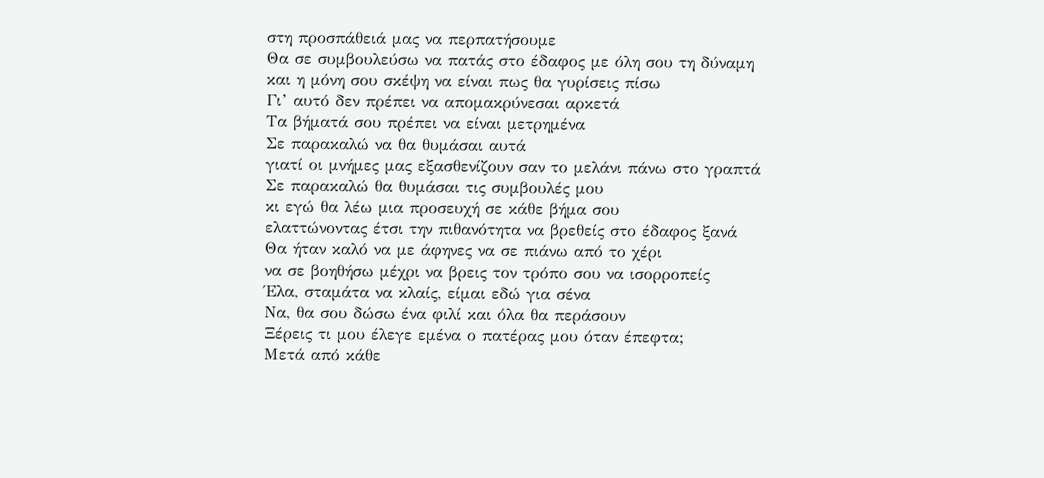στη προσπάθειά μας να περπατήσουμε
Θα σε συμβουλεύσω να πατάς στο έδαφος με όλη σου τη δύναμη
και η μόνη σου σκέψη να είναι πως θα γυρίσεις πίσω
Γι’ αυτό δεν πρέπει να απομακρύνεσαι αρκετά
Τα βήματά σου πρέπει να είναι μετρημένα
Σε παρακαλώ να θα θυμάσαι αυτά
γιατί οι μνήμες μας εξασθενίζουν σαν το μελάνι πάνω στο γραπτά
Σε παρακαλώ θα θυμάσαι τις συμβουλές μου
κι εγώ θα λέω μια προσευχή σε κάθε βήμα σου
ελαττώνοντας έτσι την πιθανότητα να βρεθείς στο έδαφος ξανά
Θα ήταν καλό να με άφηνες να σε πιάνω από το χέρι
να σε βοηθήσω μέχρι να βρεις τον τρόπο σου να ισορροπείς
Έλα, σταμάτα να κλαίς, είμαι εδώ για σένα
Να, θα σου δώσω ένα φιλί και όλα θα περάσουν
Ξέρεις τι μου έλεγε εμένα ο πατέρας μου όταν έπεφτα;
Μετά από κάθε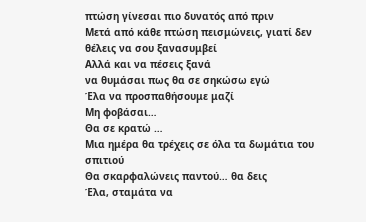πτώση γίνεσαι πιο δυνατός από πριν
Μετά από κάθε πτώση πεισμώνεις, γιατί δεν θέλεις να σου ξανασυμβεί
Αλλά και να πέσεις ξανά
να θυμάσαι πως θα σε σηκώσω εγώ
Έλα να προσπαθήσουμε μαζί
Μη φοβάσαι…
Θα σε κρατώ …
Μια ημέρα θα τρέχεις σε όλα τα δωμάτια του σπιτιού
Θα σκαρφαλώνεις παντού… θα δεις
Έλα, σταμάτα να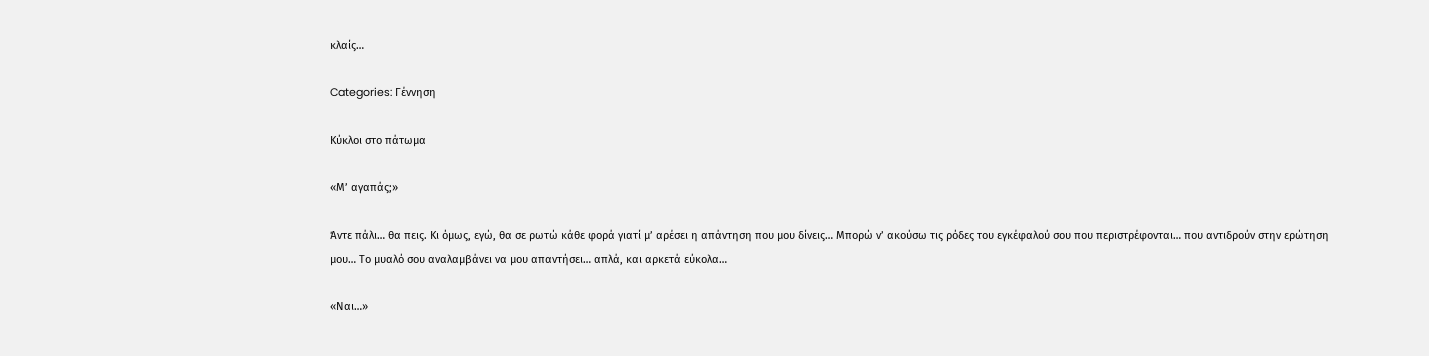κλαίς…

Categories: Γέννηση

Κύκλοι στο πάτωμα

«Μ’ αγαπάς;»

Άντε πάλι… θα πεις. Κι όμως, εγώ, θα σε ρωτώ κάθε φορά γιατί μ’ αρέσει η απάντηση που μου δίνεις… Μπορώ ν’ ακούσω τις ρόδες του εγκέφαλού σου που περιστρέφονται… που αντιδρούν στην ερώτηση μου… Το μυαλό σου αναλαμβάνει να μου απαντήσει… απλά, και αρκετά εύκολα…

«Ναι…»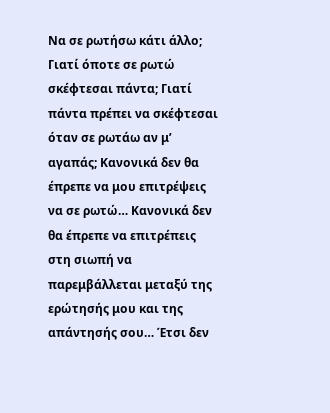Να σε ρωτήσω κάτι άλλο; Γιατί όποτε σε ρωτώ σκέφτεσαι πάντα; Γιατί πάντα πρέπει να σκέφτεσαι όταν σε ρωτάω αν μ’ αγαπάς; Κανονικά δεν θα έπρεπε να μου επιτρέψεις να σε ρωτώ… Κανονικά δεν θα έπρεπε να επιτρέπεις στη σιωπή να παρεμβάλλεται μεταξύ της ερώτησής μου και της απάντησής σου… Έτσι δεν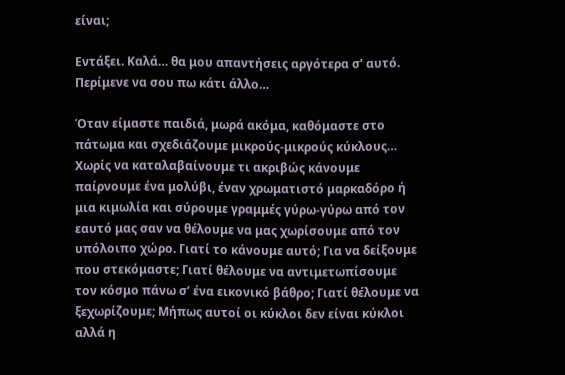είναι;

Εντάξει. Καλά… θα μου απαντήσεις αργότερα σ’ αυτό. Περίμενε να σου πω κάτι άλλο…

Όταν είμαστε παιδιά, μωρά ακόμα, καθόμαστε στο πάτωμα και σχεδιάζουμε μικρούς-μικρούς κύκλους… Χωρίς να καταλαβαίνουμε τι ακριβώς κάνουμε παίρνουμε ένα μολύβι, έναν χρωματιστό μαρκαδόρο ή μια κιμωλία και σύρουμε γραμμές γύρω-γύρω από τον εαυτό μας σαν να θέλουμε να μας χωρίσουμε από τον υπόλοιπο χώρο. Γιατί το κάνουμε αυτό; Για να δείξουμε που στεκόμαστε; Γιατί θέλουμε να αντιμετωπίσουμε τον κόσμο πάνω σ’ ένα εικονικό βάθρο; Γιατί θέλουμε να ξεχωρίζουμε; Μήπως αυτοί οι κύκλοι δεν είναι κύκλοι αλλά η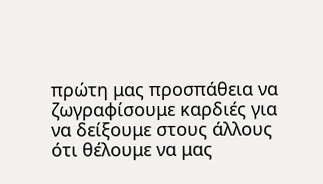πρώτη μας προσπάθεια να ζωγραφίσουμε καρδιές για να δείξουμε στους άλλους ότι θέλουμε να μας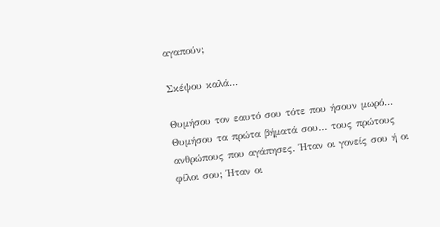αγαπούν;

Σκέψου καλά…

Θυμήσου τον εαυτό σου τότε που ήσουν μωρό… Θυμήσου τα πρώτα βήματά σου… τους πρώτους ανθρώπους που αγάπησες. Ήταν οι γονείς σου ή οι φίλοι σου; Ήταν οι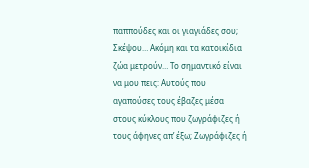παππούδες και οι γιαγιάδες σου; Σκέψου… Ακόμη και τα κατοικίδια ζώα μετρούν… Το σημαντικό είναι να μου πεις: Αυτούς που αγαπούσες τους έβαζες μέσα στους κύκλους που ζωγράφιζες ή τους άφηνες απ’ έξω; Ζωγράφιζες ή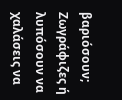βαριόσουν; Ζωγράφιζες ή λυπόσουν να χαλάσεις να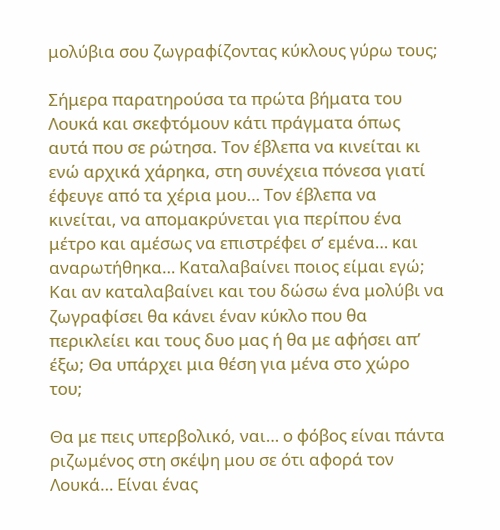μολύβια σου ζωγραφίζοντας κύκλους γύρω τους;

Σήμερα παρατηρούσα τα πρώτα βήματα του Λουκά και σκεφτόμουν κάτι πράγματα όπως αυτά που σε ρώτησα. Τον έβλεπα να κινείται κι ενώ αρχικά χάρηκα, στη συνέχεια πόνεσα γιατί έφευγε από τα χέρια μου… Τον έβλεπα να κινείται, να απομακρύνεται για περίπου ένα μέτρο και αμέσως να επιστρέφει σ’ εμένα… και αναρωτήθηκα… Καταλαβαίνει ποιος είμαι εγώ; Και αν καταλαβαίνει και του δώσω ένα μολύβι να ζωγραφίσει θα κάνει έναν κύκλο που θα περικλείει και τους δυο μας ή θα με αφήσει απ’ έξω; Θα υπάρχει μια θέση για μένα στο χώρο του;

Θα με πεις υπερβολικό, ναι… ο φόβος είναι πάντα ριζωμένος στη σκέψη μου σε ότι αφορά τον Λουκά… Είναι ένας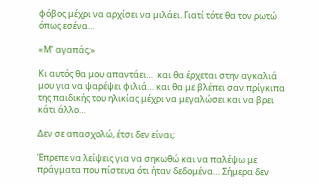φόβος μέχρι να αρχίσει να μιλάει. Γιατί τότε θα τον ρωτώ όπως εσένα…

«Μ’ αγαπάς;»

Κι αυτός θα μου απαντάει…  και θα έρχεται στην αγκαλιά μου για να ψαρέψει φιλιά… και θα με βλέπει σαν πρίγκιπα της παιδικής του ηλικίας μέχρι να μεγαλώσει και να βρει κάτι άλλο…

Δεν σε απασχολώ, έτσι δεν είναι;

Έπρεπε να λείψεις για να σηκωθώ και να παλέψω με πράγματα που πίστευα ότι ήταν δεδομένα… Σήμερα δεν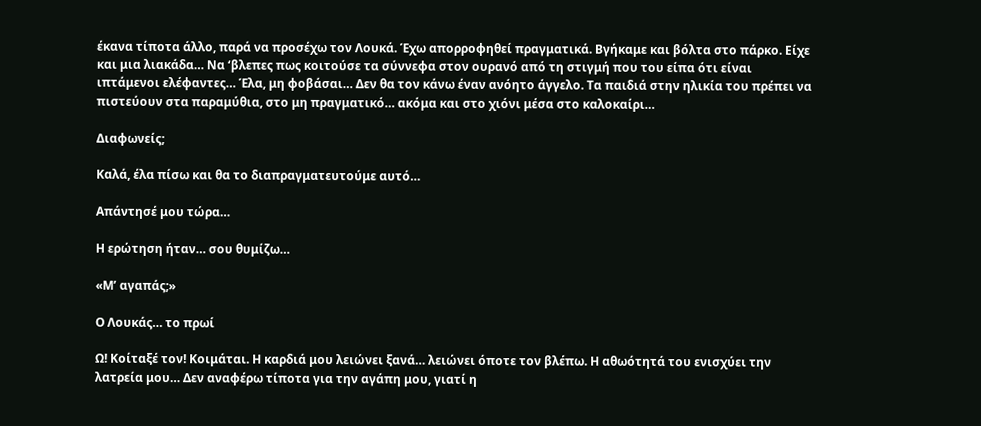έκανα τίποτα άλλο, παρά να προσέχω τον Λουκά. Έχω απορροφηθεί πραγματικά. Βγήκαμε και βόλτα στο πάρκο. Είχε και μια λιακάδα… Να ‘βλεπες πως κοιτούσε τα σύννεφα στον ουρανό από τη στιγμή που του είπα ότι είναι ιπτάμενοι ελέφαντες… Έλα, μη φοβάσαι… Δεν θα τον κάνω έναν ανόητο άγγελο. Τα παιδιά στην ηλικία του πρέπει να πιστεύουν στα παραμύθια, στο μη πραγματικό… ακόμα και στο χιόνι μέσα στο καλοκαίρι…

Διαφωνείς;

Καλά, έλα πίσω και θα το διαπραγματευτούμε αυτό…

Απάντησέ μου τώρα…

Η ερώτηση ήταν… σου θυμίζω…

«Μ’ αγαπάς;»

Ο Λουκάς… το πρωί

Ω! Κοίταξέ τον! Κοιμάται. Η καρδιά μου λειώνει ξανά… λειώνει όποτε τον βλέπω. Η αθωότητά του ενισχύει την λατρεία μου… Δεν αναφέρω τίποτα για την αγάπη μου, γιατί η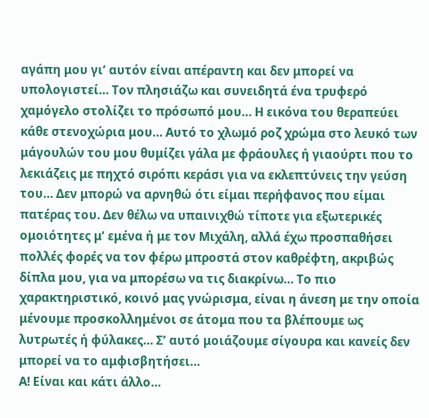αγάπη μου γι’ αυτόν είναι απέραντη και δεν μπορεί να υπολογιστεί… Τον πλησιάζω και συνειδητά ένα τρυφερό χαμόγελο στολίζει το πρόσωπό μου… Η εικόνα του θεραπεύει κάθε στενοχώρια μου… Αυτό το χλωμό ροζ χρώμα στο λευκό των μάγουλών του μου θυμίζει γάλα με φράουλες ή γιαούρτι που το λεκιάζεις με πηχτό σιρόπι κεράσι για να εκλεπτύνεις την γεύση του… Δεν μπορώ να αρνηθώ ότι είμαι περήφανος που είμαι πατέρας του. Δεν θέλω να υπαινιχθώ τίποτε για εξωτερικές ομοιότητες μ’ εμένα ή με τον Μιχάλη, αλλά έχω προσπαθήσει πολλές φορές να τον φέρω μπροστά στον καθρέφτη, ακριβώς δίπλα μου, για να μπορέσω να τις διακρίνω… Το πιο χαρακτηριστικό, κοινό μας γνώρισμα, είναι η άνεση με την οποία μένουμε προσκολλημένοι σε άτομα που τα βλέπουμε ως λυτρωτές ή φύλακες… Σ’ αυτό μοιάζουμε σίγουρα και κανείς δεν μπορεί να το αμφισβητήσει…
Α! Είναι και κάτι άλλο…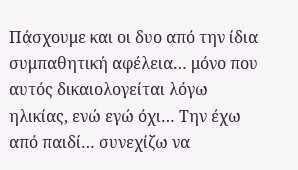Πάσχουμε και οι δυο από την ίδια συμπαθητική αφέλεια… μόνο που αυτός δικαιολογείται λόγω ηλικίας, ενώ εγώ όχι… Την έχω από παιδί… συνεχίζω να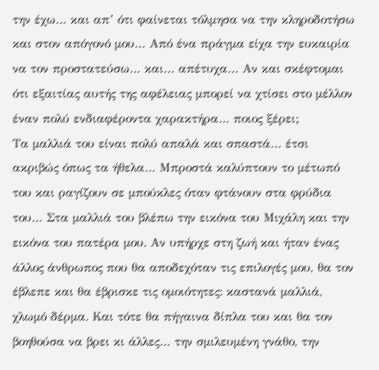την έχω… και απ’ ότι φαίνεται τόλμησα να την κληροδοτήσω και στον απόγονό μου… Από ένα πράγμα είχα την ευκαιρία να τον προστατεύσω… και… απέτυχα… Αν και σκέφτομαι ότι εξαιτίας αυτής της αφέλειας μπορεί να χτίσει στο μέλλον έναν πολύ ενδιαφέροντα χαρακτήρα… ποιος ξέρει;
Τα μαλλιά του είναι πολύ απαλά και σπαστά… έτσι ακριβώς όπως τα ήθελα… Μπροστά καλύπτουν το μέτωπό του και ραγίζουν σε μπούκλες όταν φτάνουν στα φρύδια του… Στα μαλλιά του βλέπω την εικόνα του Μιχάλη και την εικόνα του πατέρα μου. Αν υπήρχε στη ζωή και ήταν ένας άλλος άνθρωπος που θα αποδεχόταν τις επιλογές μου, θα τον έβλεπε και θα έβρισκε τις ομοιότητες: καστανά μαλλιά, χλωμό δέρμα. Και τότε θα πήγαινα δίπλα του και θα τον βοηθούσα να βρει κι άλλες… την σμιλευμένη γνάθο, την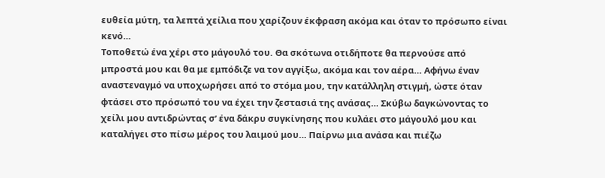ευθεία μύτη, τα λεπτά χείλια που χαρίζουν έκφραση ακόμα και όταν το πρόσωπο είναι κενό…
Τοποθετώ ένα χέρι στο μάγουλό του. Θα σκότωνα οτιδήποτε θα περνούσε από μπροστά μου και θα με εμπόδιζε να τον αγγίξω, ακόμα και τον αέρα… Αφήνω έναν αναστεναγμό να υποχωρήσει από το στόμα μου, την κατάλληλη στιγμή, ώστε όταν φτάσει στο πρόσωπό του να έχει την ζεστασιά της ανάσας… Σκύβω δαγκώνοντας το χείλι μου αντιδρώντας σ’ ένα δάκρυ συγκίνησης που κυλάει στο μάγουλό μου και καταλήγει στο πίσω μέρος του λαιμού μου… Παίρνω μια ανάσα και πιέζω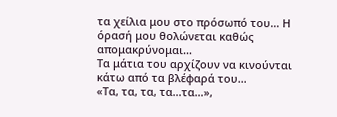τα χείλια μου στο πρόσωπό του… Η όρασή μου θολώνεται καθώς απομακρύνομαι…
Τα μάτια του αρχίζουν να κινούνται κάτω από τα βλέφαρά του…
«Τα, τα, τα, τα…τα…»,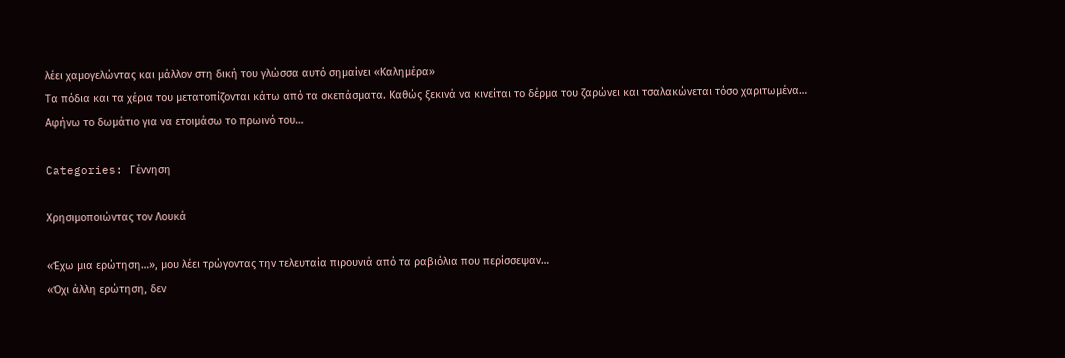λέει χαμογελώντας και μάλλον στη δική του γλώσσα αυτό σημαίνει «Καλημέρα»
Τα πόδια και τα χέρια του μετατοπίζονται κάτω από τα σκεπάσματα. Καθώς ξεκινά να κινείται το δέρμα του ζαρώνει και τσαλακώνεται τόσο χαριτωμένα…
Αφήνω το δωμάτιο για να ετοιμάσω το πρωινό του…

Categories: Γέννηση

Χρησιμοποιώντας τον Λουκά

«Έχω μια ερώτηση…», μου λέει τρώγοντας την τελευταία πιρουνιά από τα ραβιόλια που περίσσεψαν…
«Όχι άλλη ερώτηση, δεν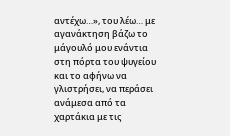αντέχω…», του λέω… με αγανάκτηση βάζω το μάγουλό μου ενάντια στη πόρτα του ψυγείου και το αφήνω να γλιστρήσει, να περάσει ανάμεσα από τα χαρτάκια με τις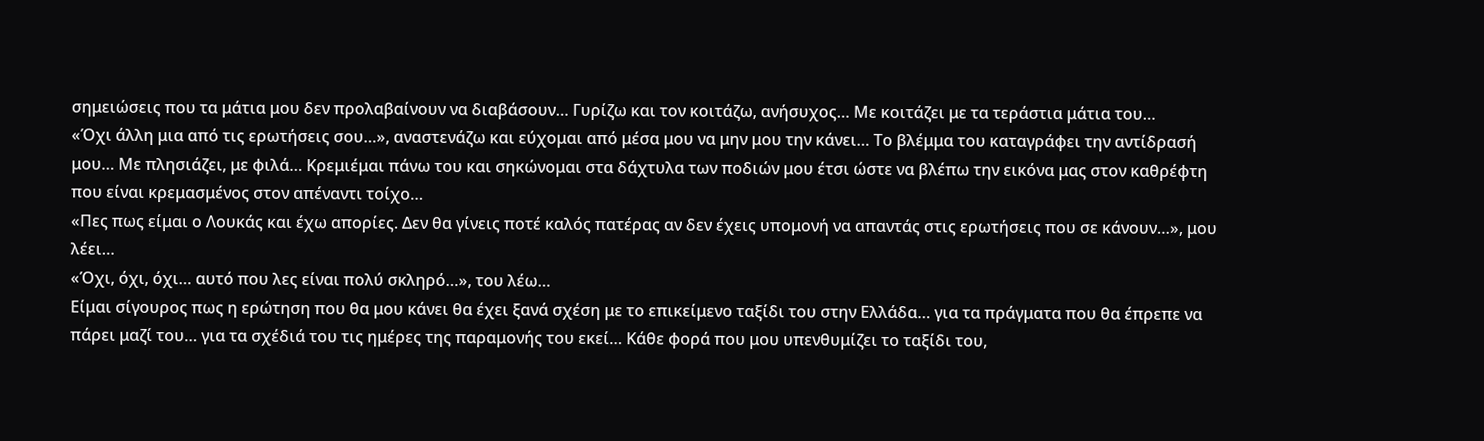σημειώσεις που τα μάτια μου δεν προλαβαίνουν να διαβάσουν… Γυρίζω και τον κοιτάζω, ανήσυχος… Με κοιτάζει με τα τεράστια μάτια του…
«Όχι άλλη μια από τις ερωτήσεις σου…», αναστενάζω και εύχομαι από μέσα μου να μην μου την κάνει… Το βλέμμα του καταγράφει την αντίδρασή μου… Με πλησιάζει, με φιλά… Κρεμιέμαι πάνω του και σηκώνομαι στα δάχτυλα των ποδιών μου έτσι ώστε να βλέπω την εικόνα μας στον καθρέφτη που είναι κρεμασμένος στον απέναντι τοίχο…
«Πες πως είμαι ο Λουκάς και έχω απορίες. Δεν θα γίνεις ποτέ καλός πατέρας αν δεν έχεις υπομονή να απαντάς στις ερωτήσεις που σε κάνουν…», μου λέει…
«Όχι, όχι, όχι… αυτό που λες είναι πολύ σκληρό…», του λέω…
Είμαι σίγουρος πως η ερώτηση που θα μου κάνει θα έχει ξανά σχέση με το επικείμενο ταξίδι του στην Ελλάδα… για τα πράγματα που θα έπρεπε να πάρει μαζί του… για τα σχέδιά του τις ημέρες της παραμονής του εκεί… Κάθε φορά που μου υπενθυμίζει το ταξίδι του,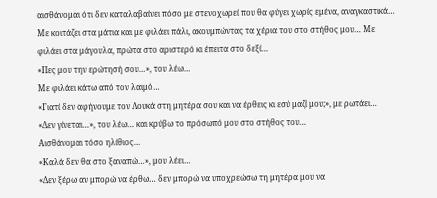αισθάνομαι ότι δεν καταλαβαίνει πόσο με στενοχωρεί που θα φύγει χωρίς εμένα, αναγκαστικά…
Με κοιτάζει στα μάτια και με φιλάει πάλι, ακουμπώντας τα χέρια του στο στήθος μου… Με φιλάει στα μάγουλα, πρώτα στο αριστερό κι έπειτα στο δεξί…
«Πες μου την ερώτησή σου…», του λέω…
Με φιλάει κάτω από τον λαιμό…
«Γιατί δεν αφήνουμε τον Λουκά στη μητέρα σου και να έρθεις κι εσύ μαζί μου;», με ρωτάει…
«Δεν γίνεται…», του λέω… και κρύβω το πρόσωπό μου στο στήθος του…
Αισθάνομαι τόσο ηλίθιος…
«Καλά δεν θα στο ξαναπώ…», μου λέει…
«Δεν ξέρω αν μπορώ να έρθω… δεν μπορώ να υποχρεώσω τη μητέρα μου να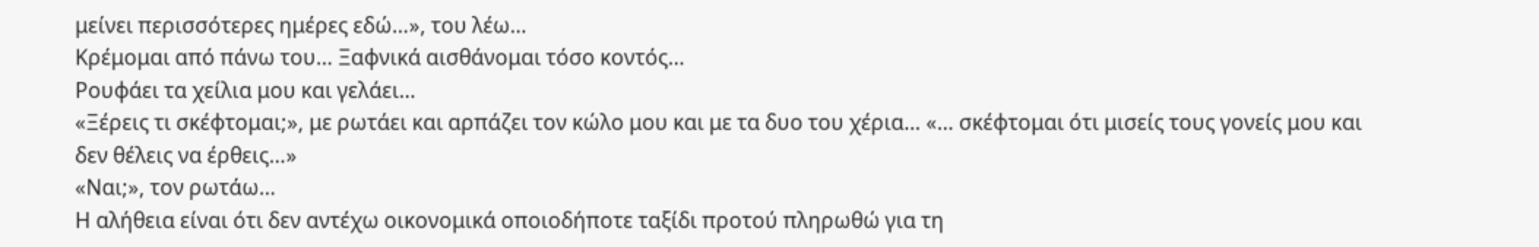μείνει περισσότερες ημέρες εδώ…», του λέω…
Κρέμομαι από πάνω του… Ξαφνικά αισθάνομαι τόσο κοντός…
Ρουφάει τα χείλια μου και γελάει…
«Ξέρεις τι σκέφτομαι;», με ρωτάει και αρπάζει τον κώλο μου και με τα δυο του χέρια… «… σκέφτομαι ότι μισείς τους γονείς μου και δεν θέλεις να έρθεις…»
«Ναι;», τον ρωτάω…
Η αλήθεια είναι ότι δεν αντέχω οικονομικά οποιοδήποτε ταξίδι προτού πληρωθώ για τη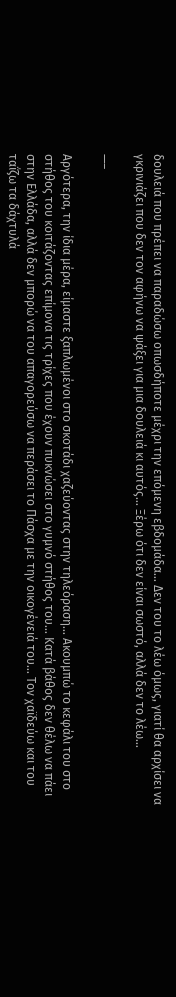δουλειά που πρέπει να παραδώσω οπωσδήποτε μέχρι την επόμενη εβδομάδα… Δεν του το λέω όμως, γιατί θα αρχίσει να γκρινιάζει που δεν τον αφήνω να ψάξει για μια δουλειά κι αυτός… Ξέρω ότι δεν είναι σωστό, αλλά δεν το λέω…

—–

Αργότερα, την ίδια μέρα, είμαστε ξαπλωμένοι στο σκοτάδι χαζεύοντας στην τηλεόραση… Ακουμπώ το κεφάλι του στο στήθος του κοιτάζοντας επίμονα τις τρίχες που έχουν πυκνώσει στο γυμνό στήθος του… Κατά βάθος δεν θέλω να πάει στην Ελλάδα, αλλά δεν μπορώ να του απαγορεύσω να περάσει το Πάσχα με την οικογένειά του… Τον χαϊδεύω και του ταΐζω τα δάχτυλά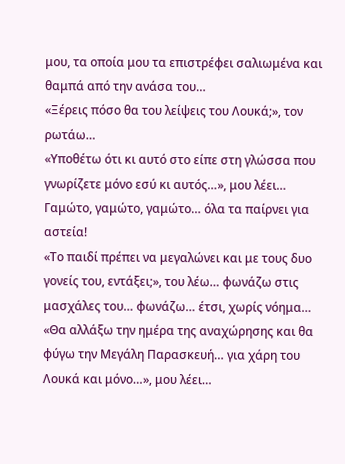μου, τα οποία μου τα επιστρέφει σαλιωμένα και θαμπά από την ανάσα του…
«Ξέρεις πόσο θα του λείψεις του Λουκά;», τον ρωτάω…
«Υποθέτω ότι κι αυτό στο είπε στη γλώσσα που γνωρίζετε μόνο εσύ κι αυτός…», μου λέει…
Γαμώτο, γαμώτο, γαμώτο… όλα τα παίρνει για αστεία!
«Το παιδί πρέπει να μεγαλώνει και με τους δυο γονείς του, εντάξει;», του λέω… φωνάζω στις μασχάλες του… φωνάζω… έτσι, χωρίς νόημα…
«Θα αλλάξω την ημέρα της αναχώρησης και θα φύγω την Μεγάλη Παρασκευή… για χάρη του Λουκά και μόνο…», μου λέει…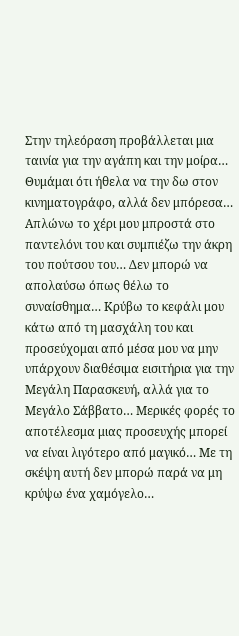Στην τηλεόραση προβάλλεται μια ταινία για την αγάπη και την μοίρα… Θυμάμαι ότι ήθελα να την δω στον κινηματογράφο, αλλά δεν μπόρεσα… Απλώνω το χέρι μου μπροστά στο παντελόνι του και συμπιέζω την άκρη του πούτσου του… Δεν μπορώ να απολαύσω όπως θέλω το συναίσθημα… Κρύβω το κεφάλι μου κάτω από τη μασχάλη του και προσεύχομαι από μέσα μου να μην υπάρχουν διαθέσιμα εισιτήρια για την Μεγάλη Παρασκευή, αλλά για το Μεγάλο Σάββατο… Μερικές φορές το αποτέλεσμα μιας προσευχής μπορεί να είναι λιγότερο από μαγικό… Με τη σκέψη αυτή δεν μπορώ παρά να μη κρύψω ένα χαμόγελο…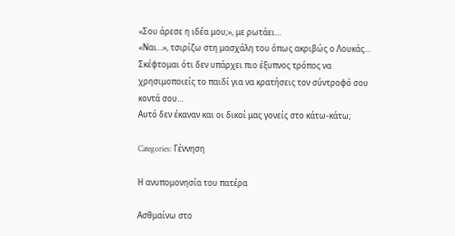«Σου άρεσε η ιδέα μου;», με ρωτάει…
«Ναι…», τσιρίζω στη μασχάλη του όπως ακριβώς ο Λουκάς…
Σκέφτομαι ότι δεν υπάρχει πιο έξυπνος τρόπος να χρησιμοποιείς το παιδί για να κρατήσεις τον σύντροφό σου κοντά σου…
Αυτό δεν έκαναν και οι δικοί μας γονείς στο κάτω-κάτω;

Categories: Γέννηση

Η ανυπομονησία του πατέρα

Ασθμαίνω στο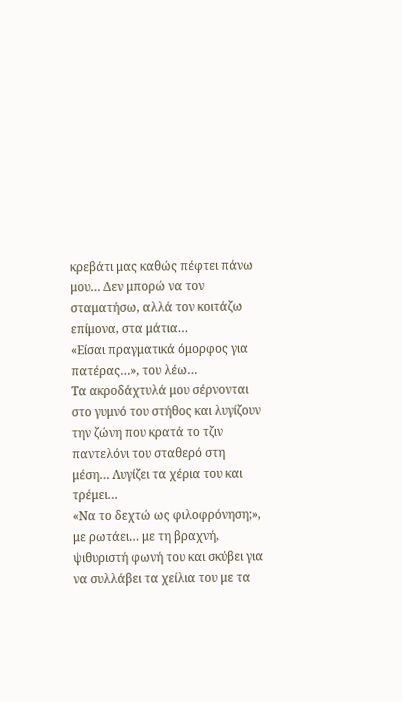κρεβάτι μας καθώς πέφτει πάνω μου… Δεν μπορώ να τον σταματήσω, αλλά τον κοιτάζω επίμονα, στα μάτια…
«Είσαι πραγματικά όμορφος για πατέρας…», του λέω…
Τα ακροδάχτυλά μου σέρνονται στο γυμνό του στήθος και λυγίζουν την ζώνη που κρατά το τζιν παντελόνι του σταθερό στη μέση… Λυγίζει τα χέρια του και τρέμει…
«Να το δεχτώ ως φιλοφρόνηση;», με ρωτάει… με τη βραχνή, ψιθυριστή φωνή του και σκύβει για να συλλάβει τα χείλια του με τα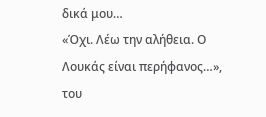δικά μου…
«Όχι. Λέω την αλήθεια. Ο Λουκάς είναι περήφανος…», του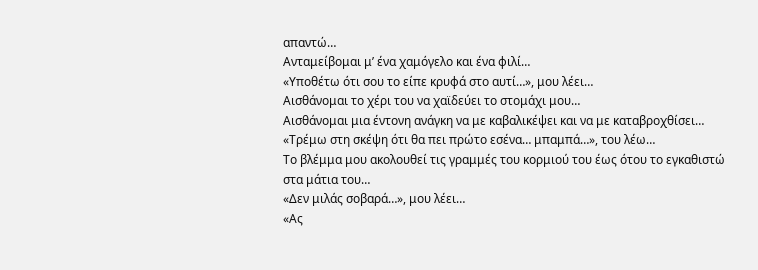απαντώ…
Ανταμείβομαι μ’ ένα χαμόγελο και ένα φιλί…
«Υποθέτω ότι σου το είπε κρυφά στο αυτί…», μου λέει…
Αισθάνομαι το χέρι του να χαϊδεύει το στομάχι μου…
Αισθάνομαι μια έντονη ανάγκη να με καβαλικέψει και να με καταβροχθίσει…
«Τρέμω στη σκέψη ότι θα πει πρώτο εσένα… μπαμπά…», του λέω…
Το βλέμμα μου ακολουθεί τις γραμμές του κορμιού του έως ότου το εγκαθιστώ στα μάτια του…
«Δεν μιλάς σοβαρά…», μου λέει…
«Ας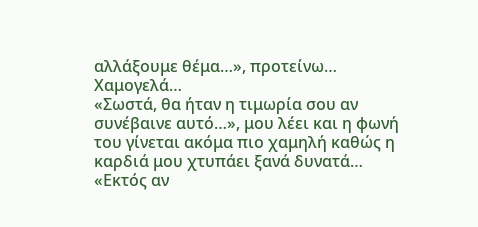αλλάξουμε θέμα…», προτείνω…
Χαμογελά…
«Σωστά, θα ήταν η τιμωρία σου αν συνέβαινε αυτό…», μου λέει και η φωνή του γίνεται ακόμα πιο χαμηλή καθώς η καρδιά μου χτυπάει ξανά δυνατά…
«Εκτός αν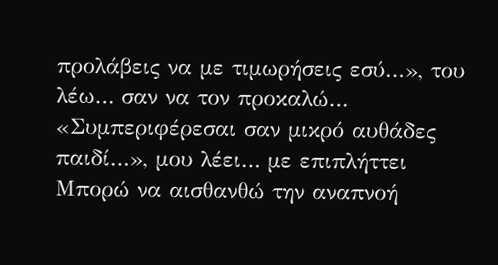προλάβεις να με τιμωρήσεις εσύ…», του λέω… σαν να τον προκαλώ…
«Συμπεριφέρεσαι σαν μικρό αυθάδες παιδί…», μου λέει… με επιπλήττει
Μπορώ να αισθανθώ την αναπνοή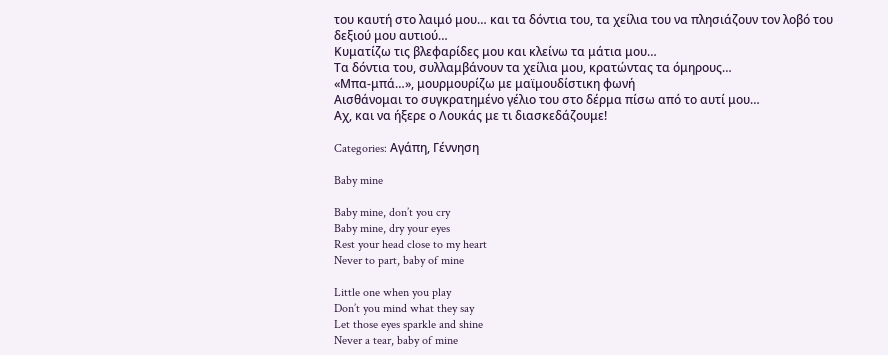του καυτή στο λαιμό μου… και τα δόντια του, τα χείλια του να πλησιάζουν τον λοβό του δεξιού μου αυτιού…
Κυματίζω τις βλεφαρίδες μου και κλείνω τα μάτια μου…
Τα δόντια του, συλλαμβάνουν τα χείλια μου, κρατώντας τα όμηρους…
«Μπα-μπά…», μουρμουρίζω με μαϊμουδίστικη φωνή
Αισθάνομαι το συγκρατημένο γέλιο του στο δέρμα πίσω από το αυτί μου…
Αχ, και να ήξερε ο Λουκάς με τι διασκεδάζουμε!

Categories: Αγάπη, Γέννηση

Baby mine

Baby mine, don’t you cry
Baby mine, dry your eyes
Rest your head close to my heart
Never to part, baby of mine

Little one when you play
Don’t you mind what they say
Let those eyes sparkle and shine
Never a tear, baby of mine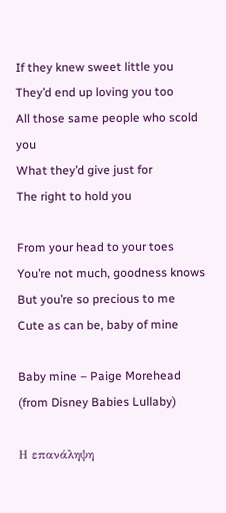If they knew sweet little you
They’d end up loving you too
All those same people who scold you
What they’d give just for
The right to hold you

From your head to your toes
You’re not much, goodness knows
But you’re so precious to me
Cute as can be, baby of mine

Baby mine – Paige Morehead (from Disney Babies Lullaby)

Η επανάληψη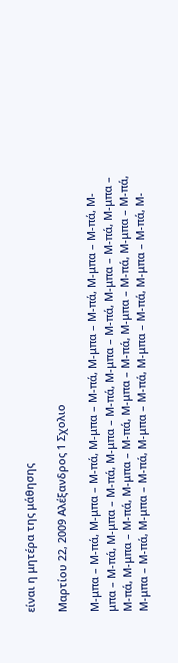είναι η μητέρα της μάθησης

Μαρτίου 22, 2009 Αλέξανδρος 1 Σχολιο

Μ-μπα – Μ-πά, Μ-μπα – Μ-πά, Μ-μπα – Μ-πά, Μ-μπα – Μ-πά, Μ-μπα – Μ-πά, Μ-μπα – Μ-πά, Μ-μπα – Μ-πά, Μ-μπα – Μ-πά, Μ-μπα – Μ-πά, Μ-μπα – Μ-πά, Μ-μπα – Μ-πά, Μ-μπα – Μ-πά, Μ-μπα – Μ-πά, Μ-μπα – Μ-πά, Μ-μπα – Μ-πά, Μ-μπα – Μ-πά, Μ-μπα – Μ-πά, Μ-μπα – Μ-πά, Μ-μπα – Μ-πά, Μ-μπα – Μ-πά, Μ-μπα – Μ-πά, Μ-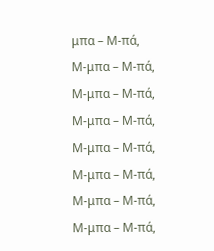μπα – Μ-πά, Μ-μπα – Μ-πά, Μ-μπα – Μ-πά, Μ-μπα – Μ-πά, Μ-μπα – Μ-πά, Μ-μπα – Μ-πά, Μ-μπα – Μ-πά, Μ-μπα – Μ-πά,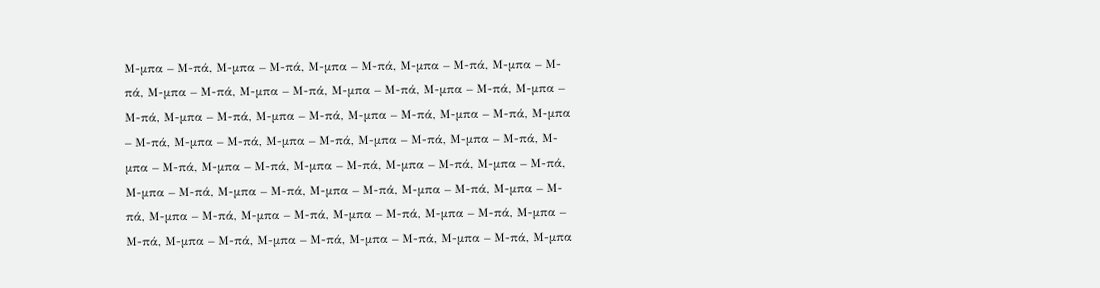Μ-μπα – Μ-πά, Μ-μπα – Μ-πά, Μ-μπα – Μ-πά, Μ-μπα – Μ-πά, Μ-μπα – Μ-πά, Μ-μπα – Μ-πά, Μ-μπα – Μ-πά, Μ-μπα – Μ-πά, Μ-μπα – Μ-πά, Μ-μπα – Μ-πά, Μ-μπα – Μ-πά, Μ-μπα – Μ-πά, Μ-μπα – Μ-πά, Μ-μπα – Μ-πά, Μ-μπα – Μ-πά, Μ-μπα – Μ-πά, Μ-μπα – Μ-πά, Μ-μπα – Μ-πά, Μ-μπα – Μ-πά, Μ-μπα – Μ-πά, Μ-μπα – Μ-πά, Μ-μπα – Μ-πά, Μ-μπα – Μ-πά, Μ-μπα – Μ-πά, Μ-μπα – Μ-πά, Μ-μπα – Μ-πά, Μ-μπα – Μ-πά, Μ-μπα – Μ-πά, Μ-μπα – Μ-πά, Μ-μπα – Μ-πά, Μ-μπα – Μ-πά, Μ-μπα – Μ-πά, Μ-μπα – Μ-πά, Μ-μπα – Μ-πά, Μ-μπα – Μ-πά, Μ-μπα – Μ-πά, Μ-μπα – Μ-πά, Μ-μπα – Μ-πά, Μ-μπα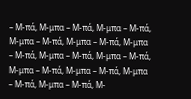– Μ-πά, Μ-μπα – Μ-πά, Μ-μπα – Μ-πά, Μ-μπα – Μ-πά, Μ-μπα – Μ-πά, Μ-μπα – Μ-πά, Μ-μπα – Μ-πά, Μ-μπα – Μ-πά, Μ-μπα – Μ-πά, Μ-μπα – Μ-πά, Μ-μπα – Μ-πά, Μ-μπα – Μ-πά, Μ-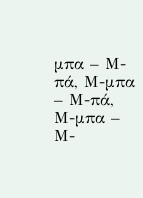μπα – Μ-πά, Μ-μπα – Μ-πά, Μ-μπα – Μ-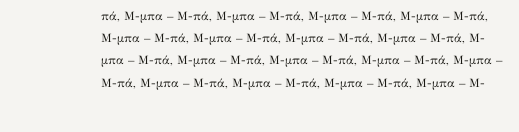πά, Μ-μπα – Μ-πά, Μ-μπα – Μ-πά, Μ-μπα – Μ-πά, Μ-μπα – Μ-πά, Μ-μπα – Μ-πά, Μ-μπα – Μ-πά, Μ-μπα – Μ-πά, Μ-μπα – Μ-πά, Μ-μπα – Μ-πά, Μ-μπα – Μ-πά, Μ-μπα – Μ-πά, Μ-μπα – Μ-πά, Μ-μπα – Μ-πά, Μ-μπα – Μ-πά, Μ-μπα – Μ-πά, Μ-μπα – Μ-πά, Μ-μπα – Μ-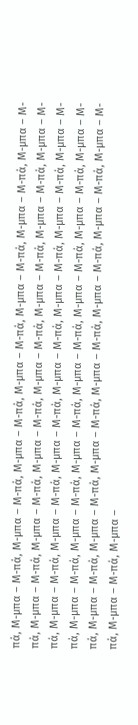πά, Μ-μπα – Μ-πά, Μ-μπα – Μ-πά, Μ-μπα – Μ-πά, Μ-μπα – Μ-πά, Μ-μπα – Μ-πά, Μ-μπα – Μ-πά, Μ-μπα – Μ-πά, Μ-μπα – Μ-πά, Μ-μπα – Μ-πά, Μ-μπα – Μ-πά, Μ-μπα – Μ-πά, Μ-μπα – Μ-πά, Μ-μπα – Μ-πά, Μ-μπα – Μ-πά, Μ-μπα – Μ-πά, Μ-μπα – Μ-πά, Μ-μπα – Μ-πά, Μ-μπα – Μ-πά, Μ-μπα – Μ-πά, Μ-μπα – Μ-πά, Μ-μπα – Μ-πά, Μ-μπα – Μ-πά, Μ-μπα – Μ-πά, Μ-μπα – Μ-πά, Μ-μπα – Μ-πά, Μ-μπα – Μ-πά, Μ-μπα – Μ-πά, Μ-μπα – Μ-πά, Μ-μπα – Μ-πά, Μ-μπα – Μ-πά, Μ-μπα – Μ-πά, Μ-μπα – Μ-πά, Μ-μπα – Μ-πά, Μ-μπα – Μ-πά, Μ-μπα – Μ-πά, Μ-μπα – Μ-πά, Μ-μπα –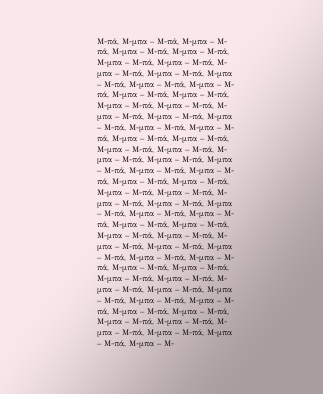Μ-πά, Μ-μπα – Μ-πά, Μ-μπα – Μ-πά, Μ-μπα – Μ-πά, Μ-μπα – Μ-πά, Μ-μπα – Μ-πά, Μ-μπα – Μ-πά, Μ-μπα – Μ-πά, Μ-μπα – Μ-πά, Μ-μπα – Μ-πά, Μ-μπα – Μ-πά, Μ-μπα – Μ-πά, Μ-μπα – Μ-πά, Μ-μπα – Μ-πά, Μ-μπα – Μ-πά, Μ-μπα – Μ-πά, Μ-μπα – Μ-πά, Μ-μπα – Μ-πά, Μ-μπα – Μ-πά, Μ-μπα – Μ-πά, Μ-μπα – Μ-πά, Μ-μπα – Μ-πά, Μ-μπα – Μ-πά, Μ-μπα – Μ-πά, Μ-μπα – Μ-πά, Μ-μπα – Μ-πά, Μ-μπα – Μ-πά, Μ-μπα – Μ-πά, Μ-μπα – Μ-πά, Μ-μπα – Μ-πά, Μ-μπα – Μ-πά, Μ-μπα – Μ-πά, Μ-μπα – Μ-πά, Μ-μπα – Μ-πά, Μ-μπα – Μ-πά, Μ-μπα – Μ-πά, Μ-μπα – Μ-πά, Μ-μπα – Μ-πά, Μ-μπα – Μ-πά, Μ-μπα – Μ-πά, Μ-μπα – Μ-πά, Μ-μπα – Μ-πά, Μ-μπα – Μ-πά, Μ-μπα – Μ-πά, Μ-μπα – Μ-πά, Μ-μπα – Μ-πά, Μ-μπα – Μ-πά, Μ-μπα – Μ-πά, Μ-μπα – Μ-πά, Μ-μπα – Μ-πά, Μ-μπα – Μ-πά, Μ-μπα – Μ-πά, Μ-μπα – Μ-πά, Μ-μπα – Μ-πά, Μ-μπα – Μ-πά, Μ-μπα – Μ-πά, Μ-μπα – Μ-πά, Μ-μπα – Μ-πά, Μ-μπα – Μ-πά, Μ-μπα – Μ-πά, Μ-μπα – Μ-πά, Μ-μπα – Μ-πά, Μ-μπα – Μ-πά, Μ-μπα – Μ-πά, Μ-μπα – Μ-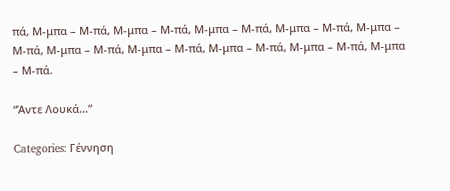πά, Μ-μπα – Μ-πά, Μ-μπα – Μ-πά, Μ-μπα – Μ-πά, Μ-μπα – Μ-πά, Μ-μπα – Μ-πά, Μ-μπα – Μ-πά, Μ-μπα – Μ-πά, Μ-μπα – Μ-πά, Μ-μπα – Μ-πά, Μ-μπα – Μ-πά.

“Άντε Λουκά…”

Categories: Γέννηση